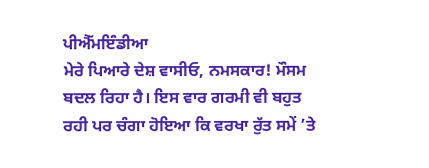ਪੀਐੱਮਇੰਡੀਆ
ਮੇਰੇ ਪਿਆਰੇ ਦੇਸ਼ ਵਾਸੀਓ, ਨਮਸਕਾਰ! ਮੌਸਮ ਬਦਲ ਰਿਹਾ ਹੈ। ਇਸ ਵਾਰ ਗਰਮੀ ਵੀ ਬਹੁਤ ਰਹੀ ਪਰ ਚੰਗਾ ਹੋਇਆ ਕਿ ਵਰਖਾ ਰੁੱਤ ਸਮੇਂ ’ਤੇ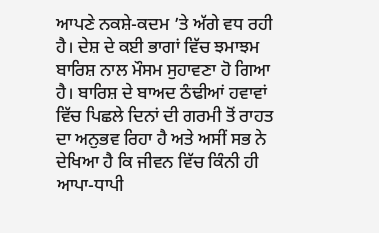ਆਪਣੇ ਨਕਸ਼ੇ-ਕਦਮ ’ਤੇ ਅੱਗੇ ਵਧ ਰਹੀ ਹੈ। ਦੇਸ਼ ਦੇ ਕਈ ਭਾਗਾਂ ਵਿੱਚ ਝਮਾਝਮ ਬਾਰਿਸ਼ ਨਾਲ ਮੌਸਮ ਸੁਹਾਵਣਾ ਹੋ ਗਿਆ ਹੈ। ਬਾਰਿਸ਼ ਦੇ ਬਾਅਦ ਠੰਢੀਆਂ ਹਵਾਵਾਂ ਵਿੱਚ ਪਿਛਲੇ ਦਿਨਾਂ ਦੀ ਗਰਮੀ ਤੋਂ ਰਾਹਤ ਦਾ ਅਨੁਭਵ ਰਿਹਾ ਹੈ ਅਤੇ ਅਸੀਂ ਸਭ ਨੇ ਦੇਖਿਆ ਹੈ ਕਿ ਜੀਵਨ ਵਿੱਚ ਕਿੰਨੀ ਹੀ ਆਪਾ-ਧਾਪੀ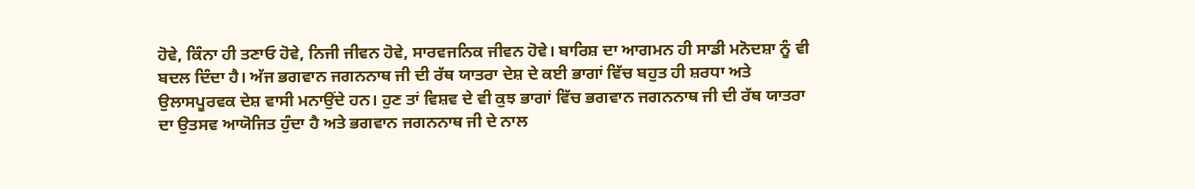ਹੋਵੇ, ਕਿੰਨਾ ਹੀ ਤਣਾਓ ਹੋਵੇ, ਨਿਜੀ ਜੀਵਨ ਹੋਵੇ, ਸਾਰਵਜਨਿਕ ਜੀਵਨ ਹੋਵੇ। ਬਾਰਿਸ਼ ਦਾ ਆਗਮਨ ਹੀ ਸਾਡੀ ਮਨੋਦਸ਼ਾ ਨੂੰ ਵੀ ਬਦਲ ਦਿੰਦਾ ਹੈ। ਅੱਜ ਭਗਵਾਨ ਜਗਨਨਾਥ ਜੀ ਦੀ ਰੱਥ ਯਾਤਰਾ ਦੇਸ਼ ਦੇ ਕਈ ਭਾਗਾਂ ਵਿੱਚ ਬਹੁਤ ਹੀ ਸ਼ਰਧਾ ਅਤੇ ਉਲਾਸਪੂਰਵਕ ਦੇਸ਼ ਵਾਸੀ ਮਨਾਉਂਦੇ ਹਨ। ਹੁਣ ਤਾਂ ਵਿਸ਼ਵ ਦੇ ਵੀ ਕੁਝ ਭਾਗਾਂ ਵਿੱਚ ਭਗਵਾਨ ਜਗਨਨਾਥ ਜੀ ਦੀ ਰੱਥ ਯਾਤਰਾ ਦਾ ਉਤਸਵ ਆਯੋਜਿਤ ਹੁੰਦਾ ਹੈ ਅਤੇ ਭਗਵਾਨ ਜਗਨਨਾਥ ਜੀ ਦੇ ਨਾਲ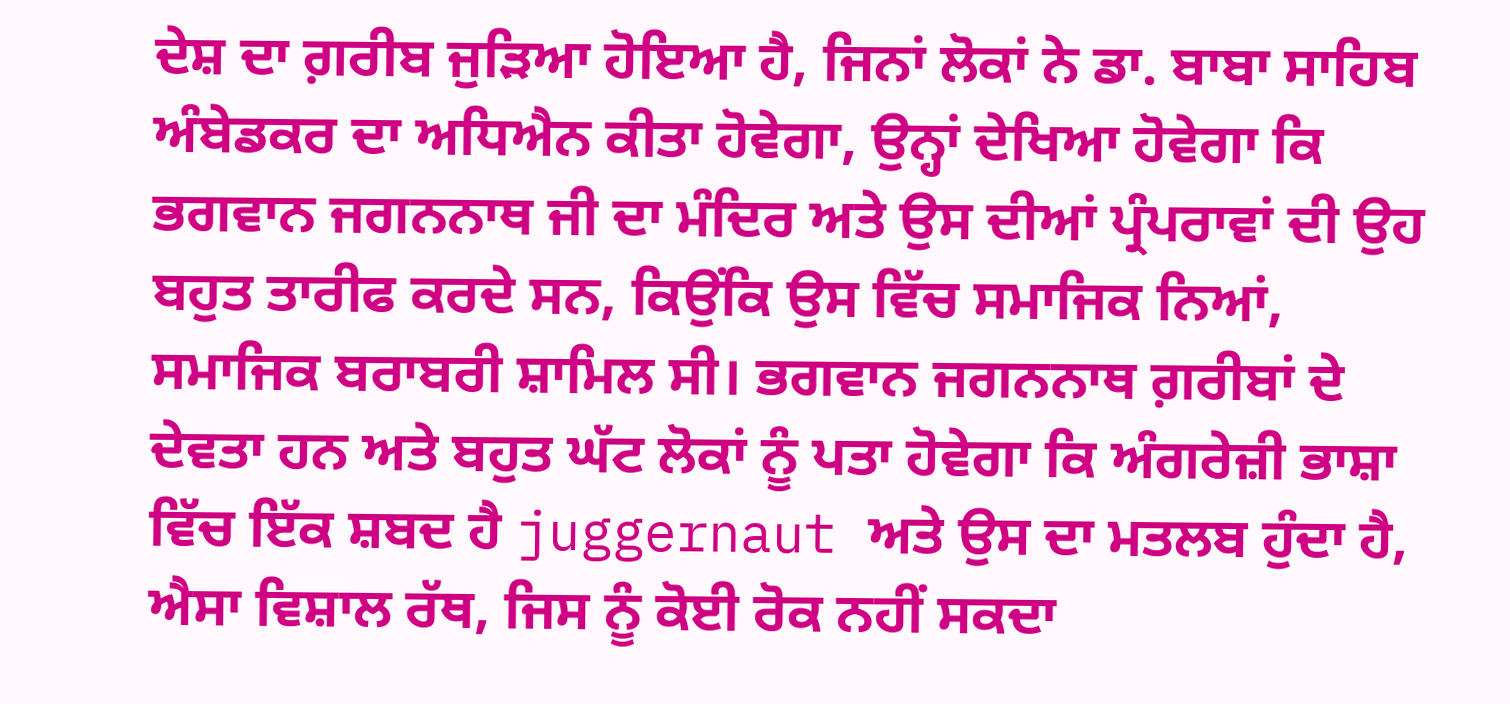ਦੇਸ਼ ਦਾ ਗ਼ਰੀਬ ਜੁੜਿਆ ਹੋਇਆ ਹੈ, ਜਿਨਾਂ ਲੋਕਾਂ ਨੇ ਡਾ. ਬਾਬਾ ਸਾਹਿਬ ਅੰਬੇਡਕਰ ਦਾ ਅਧਿਐਨ ਕੀਤਾ ਹੋਵੇਗਾ, ਉਨ੍ਹਾਂ ਦੇਖਿਆ ਹੋਵੇਗਾ ਕਿ ਭਗਵਾਨ ਜਗਨਨਾਥ ਜੀ ਦਾ ਮੰਦਿਰ ਅਤੇ ਉਸ ਦੀਆਂ ਪ੍ਰੰਪਰਾਵਾਂ ਦੀ ਉਹ ਬਹੁਤ ਤਾਰੀਫ ਕਰਦੇ ਸਨ, ਕਿਉਂਕਿ ਉਸ ਵਿੱਚ ਸਮਾਜਿਕ ਨਿਆਂ, ਸਮਾਜਿਕ ਬਰਾਬਰੀ ਸ਼ਾਮਿਲ ਸੀ। ਭਗਵਾਨ ਜਗਨਨਾਥ ਗ਼ਰੀਬਾਂ ਦੇ ਦੇਵਤਾ ਹਨ ਅਤੇ ਬਹੁਤ ਘੱਟ ਲੋਕਾਂ ਨੂੰ ਪਤਾ ਹੋਵੇਗਾ ਕਿ ਅੰਗਰੇਜ਼ੀ ਭਾਸ਼ਾ ਵਿੱਚ ਇੱਕ ਸ਼ਬਦ ਹੈ juggernaut ਅਤੇ ਉਸ ਦਾ ਮਤਲਬ ਹੁੰਦਾ ਹੈ, ਐਸਾ ਵਿਸ਼ਾਲ ਰੱਥ, ਜਿਸ ਨੂੰ ਕੋਈ ਰੋਕ ਨਹੀਂ ਸਕਦਾ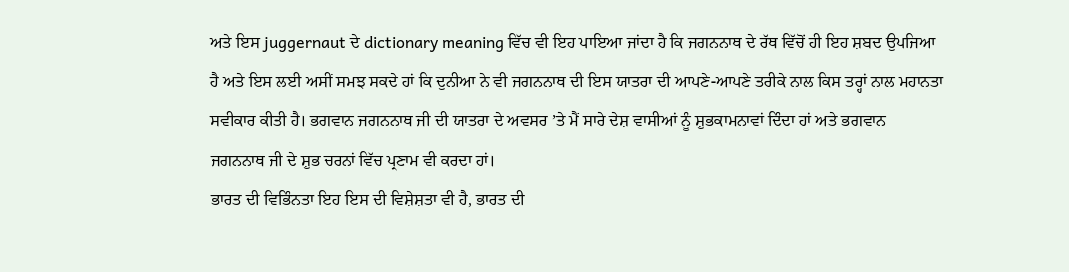ਅਤੇ ਇਸ juggernaut ਦੇ dictionary meaning ਵਿੱਚ ਵੀ ਇਹ ਪਾਇਆ ਜਾਂਦਾ ਹੈ ਕਿ ਜਗਨਨਾਥ ਦੇ ਰੱਥ ਵਿੱਚੋਂ ਹੀ ਇਹ ਸ਼ਬਦ ਉਪਜਿਆ ਹੈ ਅਤੇ ਇਸ ਲਈ ਅਸੀਂ ਸਮਝ ਸਕਦੇ ਹਾਂ ਕਿ ਦੁਨੀਆ ਨੇ ਵੀ ਜਗਨਨਾਥ ਦੀ ਇਸ ਯਾਤਰਾ ਦੀ ਆਪਣੇ-ਆਪਣੇ ਤਰੀਕੇ ਨਾਲ ਕਿਸ ਤਰ੍ਹਾਂ ਨਾਲ ਮਹਾਨਤਾ ਸਵੀਕਾਰ ਕੀਤੀ ਹੈ। ਭਗਵਾਨ ਜਗਨਨਾਥ ਜੀ ਦੀ ਯਾਤਰਾ ਦੇ ਅਵਸਰ ’ਤੇ ਮੈਂ ਸਾਰੇ ਦੇਸ਼ ਵਾਸੀਆਂ ਨੂੰ ਸ਼ੁਭਕਾਮਨਾਵਾਂ ਦਿੰਦਾ ਹਾਂ ਅਤੇ ਭਗਵਾਨ ਜਗਨਨਾਥ ਜੀ ਦੇ ਸ਼ੁਭ ਚਰਨਾਂ ਵਿੱਚ ਪ੍ਰਣਾਮ ਵੀ ਕਰਦਾ ਹਾਂ।
ਭਾਰਤ ਦੀ ਵਿਭਿੰਨਤਾ ਇਹ ਇਸ ਦੀ ਵਿਸ਼ੇਸ਼ਤਾ ਵੀ ਹੈ, ਭਾਰਤ ਦੀ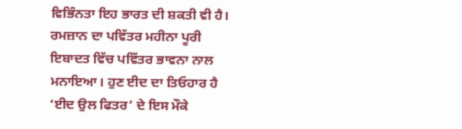ਵਿਭਿੰਨਤਾ ਇਹ ਭਾਰਤ ਦੀ ਸ਼ਕਤੀ ਵੀ ਹੈ। ਰਮਜ਼ਾਨ ਦਾ ਪਵਿੱਤਰ ਮਹੀਨਾ ਪੂਰੀ ਇਬਾਦਤ ਵਿੱਚ ਪਵਿੱਤਰ ਭਾਵਨਾ ਨਾਲ ਮਨਾਇਆ। ਹੁਣ ਈਦ ਦਾ ਤਿਓਹਾਰ ਹੈ ‘ਈਦ ਉਲ ਫਿਤਰ’ ਦੇ ਇਸ ਮੌਕੇ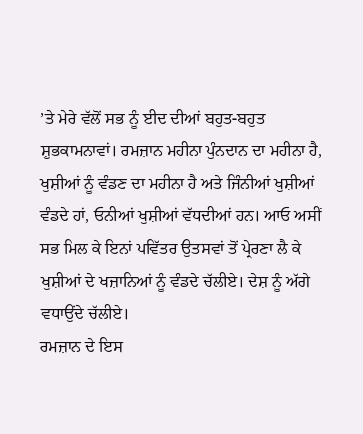’ਤੇ ਮੇਰੇ ਵੱਲੋਂ ਸਭ ਨੂੰ ਈਦ ਦੀਆਂ ਬਹੁਤ-ਬਹੁਤ ਸ਼ੁਭਕਾਮਨਾਵਾਂ। ਰਮਜ਼ਾਨ ਮਹੀਨਾ ਪੁੰਨਦਾਨ ਦਾ ਮਹੀਨਾ ਹੈ, ਖੁਸ਼ੀਆਂ ਨੂੰ ਵੰਡਣ ਦਾ ਮਹੀਨਾ ਹੈ ਅਤੇ ਜਿੰਨੀਆਂ ਖੁਸ਼ੀਆਂ ਵੰਡਦੇ ਹਾਂ, ਓਨੀਆਂ ਖੁਸ਼ੀਆਂ ਵੱਧਦੀਆਂ ਹਨ। ਆਓ ਅਸੀਂ ਸਭ ਮਿਲ ਕੇ ਇਨਾਂ ਪਵਿੱਤਰ ਉਤਸਵਾਂ ਤੋਂ ਪ੍ਰੇਰਣਾ ਲੈ ਕੇ ਖੁਸ਼ੀਆਂ ਦੇ ਖਜ਼ਾਨਿਆਂ ਨੂੰ ਵੰਡਦੇ ਚੱਲੀਏ। ਦੇਸ਼ ਨੂੰ ਅੱਗੇ ਵਧਾਉਂਦੇ ਚੱਲੀਏ।
ਰਮਜ਼ਾਨ ਦੇ ਇਸ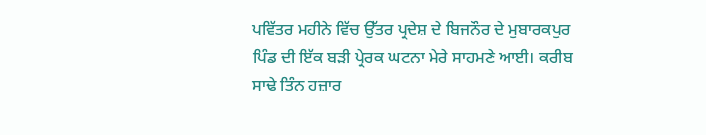ਪਵਿੱਤਰ ਮਹੀਨੇ ਵਿੱਚ ਉੱਤਰ ਪ੍ਰਦੇਸ਼ ਦੇ ਬਿਜਨੌਰ ਦੇ ਮੁਬਾਰਕਪੁਰ ਪਿੰਡ ਦੀ ਇੱਕ ਬੜੀ ਪ੍ਰੇਰਕ ਘਟਨਾ ਮੇਰੇ ਸਾਹਮਣੇ ਆਈ। ਕਰੀਬ ਸਾਢੇ ਤਿੰਨ ਹਜ਼ਾਰ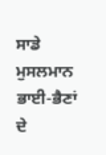ਸਾਡੇ ਮੁਸਲਮਾਨ ਭਾਈ-ਭੈਣਾਂ ਦੇ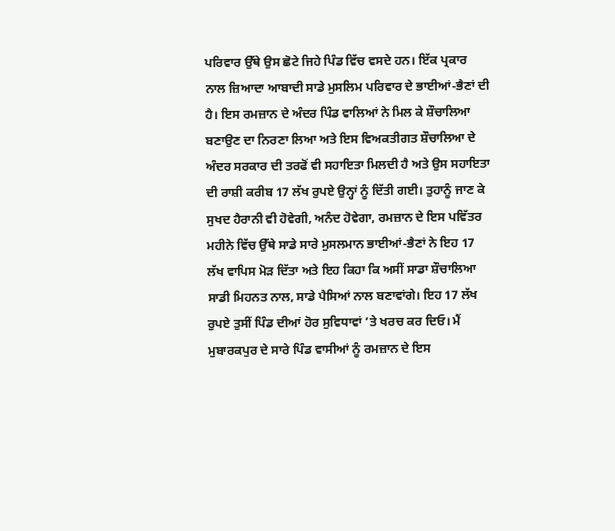ਪਰਿਵਾਰ ਉੱਥੇ ਉਸ ਛੋਟੇ ਜਿਹੇ ਪਿੰਡ ਵਿੱਚ ਵਸਦੇ ਹਨ। ਇੱਕ ਪ੍ਰਕਾਰ ਨਾਲ ਜ਼ਿਆਦਾ ਆਬਾਦੀ ਸਾਡੇ ਮੁਸਲਿਮ ਪਰਿਵਾਰ ਦੇ ਭਾਈਆਂ-ਭੈਣਾਂ ਦੀ ਹੈ। ਇਸ ਰਮਜ਼ਾਨ ਦੇ ਅੰਦਰ ਪਿੰਡ ਵਾਲਿਆਂ ਨੇ ਮਿਲ ਕੇ ਸ਼ੌਚਾਲਿਆ ਬਣਾਉਣ ਦਾ ਨਿਰਣਾ ਲਿਆ ਅਤੇ ਇਸ ਵਿਅਕਤੀਗਤ ਸ਼ੌਚਾਲਿਆ ਦੇ ਅੰਦਰ ਸਰਕਾਰ ਦੀ ਤਰਫੋਂ ਵੀ ਸਹਾਇਤਾ ਮਿਲਦੀ ਹੈ ਅਤੇ ਉਸ ਸਹਾਇਤਾ ਦੀ ਰਾਸ਼ੀ ਕਰੀਬ 17 ਲੱਖ ਰੁਪਏ ਉਨ੍ਹਾਂ ਨੂੰ ਦਿੱਤੀ ਗਈ। ਤੁਹਾਨੂੰ ਜਾਣ ਕੇ ਸੁਖਦ ਹੈਰਾਨੀ ਵੀ ਹੋਵੇਗੀ, ਅਨੰਦ ਹੋਵੇਗਾ, ਰਮਜ਼ਾਨ ਦੇ ਇਸ ਪਵਿੱਤਰ ਮਹੀਨੇ ਵਿੱਚ ਉੱਥੇ ਸਾਡੇ ਸਾਰੇ ਮੁਸਲਮਾਨ ਭਾਈਆਂ-ਭੈਣਾਂ ਨੇ ਇਹ 17 ਲੱਖ ਵਾਪਿਸ ਮੋੜ ਦਿੱਤਾ ਅਤੇ ਇਹ ਕਿਹਾ ਕਿ ਅਸੀਂ ਸਾਡਾ ਸ਼ੌਚਾਲਿਆ ਸਾਡੀ ਮਿਹਨਤ ਨਾਲ, ਸਾਡੇ ਪੈਸਿਆਂ ਨਾਲ ਬਣਾਵਾਂਗੇ। ਇਹ 17 ਲੱਖ ਰੁਪਏ ਤੁਸੀਂ ਪਿੰਡ ਦੀਆਂ ਹੋਰ ਸੁਵਿਧਾਵਾਂ ’ਤੇ ਖਰਚ ਕਰ ਦਿਓ। ਮੈਂ ਮੁਬਾਰਕਪੁਰ ਦੇ ਸਾਰੇ ਪਿੰਡ ਵਾਸੀਆਂ ਨੂੰ ਰਮਜ਼ਾਨ ਦੇ ਇਸ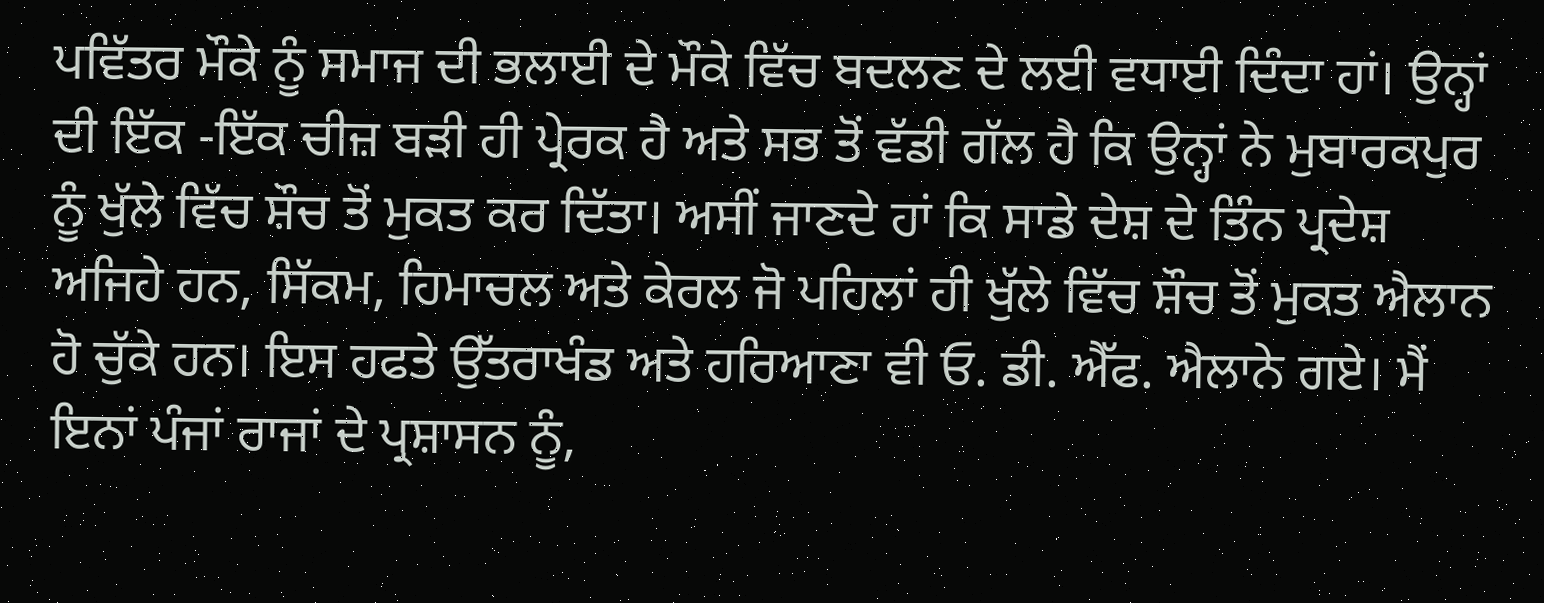ਪਵਿੱਤਰ ਮੌਕੇ ਨੂੰ ਸਮਾਜ ਦੀ ਭਲਾਈ ਦੇ ਮੌਕੇ ਵਿੱਚ ਬਦਲਣ ਦੇ ਲਈ ਵਧਾਈ ਦਿੰਦਾ ਹਾਂ। ਉਨ੍ਹਾਂ ਦੀ ਇੱਕ -ਇੱਕ ਚੀਜ਼ ਬੜੀ ਹੀ ਪ੍ਰੇਰਕ ਹੈ ਅਤੇ ਸਭ ਤੋਂ ਵੱਡੀ ਗੱਲ ਹੈ ਕਿ ਉਨ੍ਹਾਂ ਨੇ ਮੁਬਾਰਕਪੁਰ ਨੂੰ ਖੁੱਲੇ ਵਿੱਚ ਸ਼ੌਚ ਤੋਂ ਮੁਕਤ ਕਰ ਦਿੱਤਾ। ਅਸੀਂ ਜਾਣਦੇ ਹਾਂ ਕਿ ਸਾਡੇ ਦੇਸ਼ ਦੇ ਤਿੰਨ ਪ੍ਰਦੇਸ਼ ਅਜਿਹੇ ਹਨ, ਸਿੱਕਮ, ਹਿਮਾਚਲ ਅਤੇ ਕੇਰਲ ਜੋ ਪਹਿਲਾਂ ਹੀ ਖੁੱਲੇ ਵਿੱਚ ਸ਼ੌਚ ਤੋਂ ਮੁਕਤ ਐਲਾਨ ਹੋ ਚੁੱਕੇ ਹਨ। ਇਸ ਹਫਤੇ ਉੱਤਰਾਖੰਡ ਅਤੇ ਹਰਿਆਣਾ ਵੀ ਓ. ਡੀ. ਐੱਫ. ਐਲਾਨੇ ਗਏ। ਮੈਂ ਇਨਾਂ ਪੰਜਾਂ ਰਾਜਾਂ ਦੇ ਪ੍ਰਸ਼ਾਸਨ ਨੂੰ,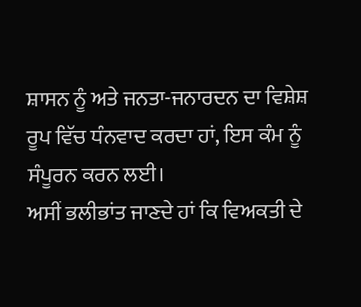ਸ਼ਾਸਨ ਨੂੰ ਅਤੇ ਜਨਤਾ-ਜਨਾਰਦਨ ਦਾ ਵਿਸ਼ੇਸ਼ ਰੂਪ ਵਿੱਚ ਧੰਨਵਾਦ ਕਰਦਾ ਹਾਂ, ਇਸ ਕੰਮ ਨੂੰ ਸੰਪੂਰਨ ਕਰਨ ਲਈ।
ਅਸੀਂ ਭਲੀਭਾਂਤ ਜਾਣਦੇ ਹਾਂ ਕਿ ਵਿਅਕਤੀ ਦੇ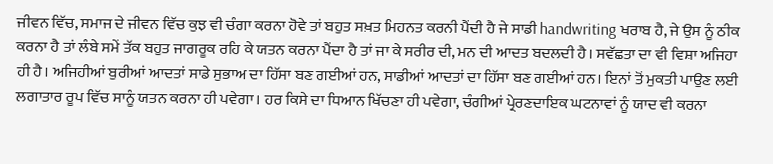ਜੀਵਨ ਵਿੱਚ, ਸਮਾਜ ਦੇ ਜੀਵਨ ਵਿੱਚ ਕੁਝ ਵੀ ਚੰਗਾ ਕਰਨਾ ਹੋਵੇ ਤਾਂ ਬਹੁਤ ਸਖ਼ਤ ਮਿਹਨਤ ਕਰਨੀ ਪੈਂਦੀ ਹੈ ਜੇ ਸਾਡੀ handwriting ਖਰਾਬ ਹੈ, ਜੇ ਉਸ ਨੂੰ ਠੀਕ ਕਰਨਾ ਹੈ ਤਾਂ ਲੰਬੇ ਸਮੇਂ ਤੱਕ ਬਹੁਤ ਜਾਗਰੂਕ ਰਹਿ ਕੇ ਯਤਨ ਕਰਨਾ ਪੈਂਦਾ ਹੈ ਤਾਂ ਜਾ ਕੇ ਸਰੀਰ ਦੀ, ਮਨ ਦੀ ਆਦਤ ਬਦਲਦੀ ਹੈ। ਸਵੱਛਤਾ ਦਾ ਵੀ ਵਿਸ਼ਾ ਅਜਿਹਾ ਹੀ ਹੈ। ਅਜਿਹੀਆਂ ਬੁਰੀਆਂ ਆਦਤਾਂ ਸਾਡੇ ਸੁਭਾਅ ਦਾ ਹਿੱਸਾ ਬਣ ਗਈਆਂ ਹਨ, ਸਾਡੀਆਂ ਆਦਤਾਂ ਦਾ ਹਿੱਸਾ ਬਣ ਗਈਆਂ ਹਨ। ਇਨਾਂ ਤੋਂ ਮੁਕਤੀ ਪਾਉਣ ਲਈ ਲਗਾਤਾਰ ਰੂਪ ਵਿੱਚ ਸਾਨੂੰ ਯਤਨ ਕਰਨਾ ਹੀ ਪਵੇਗਾ। ਹਰ ਕਿਸੇ ਦਾ ਧਿਆਨ ਖਿੱਚਣਾ ਹੀ ਪਵੇਗਾ, ਚੰਗੀਆਂ ਪ੍ਰੇਰਣਦਾਇਕ ਘਟਨਾਵਾਂ ਨੂੰ ਯਾਦ ਵੀ ਕਰਨਾ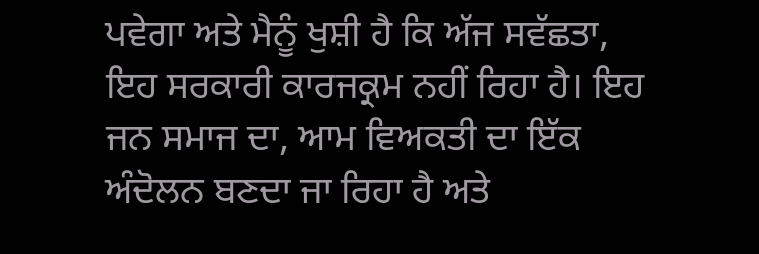ਪਵੇਗਾ ਅਤੇ ਮੈਨੂੰ ਖੁਸ਼ੀ ਹੈ ਕਿ ਅੱਜ ਸਵੱਛਤਾ, ਇਹ ਸਰਕਾਰੀ ਕਾਰਜਕ੍ਰਮ ਨਹੀਂ ਰਿਹਾ ਹੈ। ਇਹ ਜਨ ਸਮਾਜ ਦਾ, ਆਮ ਵਿਅਕਤੀ ਦਾ ਇੱਕ ਅੰਦੋਲਨ ਬਣਦਾ ਜਾ ਰਿਹਾ ਹੈ ਅਤੇ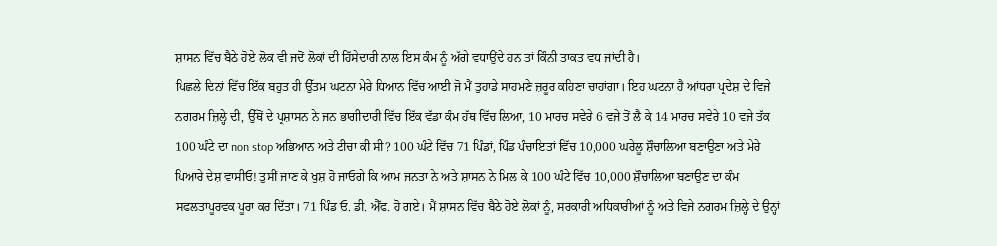ਸ਼ਾਸਨ ਵਿੱਚ ਬੈਠੇ ਹੋਏ ਲੋਕ ਵੀ ਜਦੋਂ ਲੋਕਾਂ ਦੀ ਹਿੱਸੇਦਾਰੀ ਨਾਲ ਇਸ ਕੰਮ ਨੂੰ ਅੱਗੇ ਵਧਾਉਂਦੇ ਹਨ ਤਾਂ ਕਿੰਨੀ ਤਾਕਤ ਵਧ ਜਾਂਦੀ ਹੈ।
ਪਿਛਲੇ ਦਿਨਾਂ ਵਿੱਚ ਇੱਕ ਬਹੁਤ ਹੀ ਉੱਤਮ ਘਟਨਾ ਮੇਰੇ ਧਿਆਨ ਵਿੱਚ ਆਈ ਜੋ ਮੈਂ ਤੁਹਾਡੇ ਸਾਹਮਣੇ ਜ਼ਰੂਰ ਕਹਿਣਾ ਚਾਹਾਂਗਾ। ਇਹ ਘਟਨਾ ਹੈ ਆਂਧਰਾ ਪ੍ਰਦੇਸ਼ ਦੇ ਵਿਜੇ ਨਗਰਮ ਜ਼ਿਲ੍ਹੇ ਦੀ, ਉੱਥੋਂ ਦੇ ਪ੍ਰਸ਼ਾਸਨ ਨੇ ਜਨ ਭਾਗੀਦਾਰੀ ਵਿੱਚ ਇੱਕ ਵੱਡਾ ਕੰਮ ਹੱਥ ਵਿੱਚ ਲਿਆ, 10 ਮਾਰਚ ਸਵੇਰੇ 6 ਵਜੇ ਤੋਂ ਲੈ ਕੇ 14 ਮਾਰਚ ਸਵੇਰੇ 10 ਵਜੇ ਤੱਕ 100 ਘੰਟੇ ਦਾ non stop ਅਭਿਆਨ ਅਤੇ ਟੀਚਾ ਕੀ ਸੀ? 100 ਘੰਟੇ ਵਿੱਚ 71 ਪਿੰਡਾਂ, ਪਿੰਡ ਪੰਚਾਇਤਾਂ ਵਿੱਚ 10,000 ਘਰੇਲੂ ਸ਼ੌਚਾਲਿਆ ਬਣਾਉਣਾ ਅਤੇ ਮੇਰੇ ਪਿਆਰੇ ਦੇਸ਼ ਵਾਸੀਓ! ਤੁਸੀਂ ਜਾਣ ਕੇ ਖੁਸ਼ ਹੋ ਜਾਓਗੇ ਕਿ ਆਮ ਜਨਤਾ ਨੇ ਅਤੇ ਸ਼ਾਸਨ ਨੇ ਮਿਲ ਕੇ 100 ਘੰਟੇ ਵਿੱਚ 10,000 ਸ਼ੌਚਾਲਿਆ ਬਣਾਉਣ ਦਾ ਕੰਮ ਸਫਲਤਾਪੂਰਵਕ ਪੂਰਾ ਕਰ ਦਿੱਤਾ। 71 ਪਿੰਡ ਓ. ਡੀ. ਐੱਫ. ਹੋ ਗਏ। ਮੈਂ ਸ਼ਾਸਨ ਵਿੱਚ ਬੈਠੇ ਹੋਏ ਲੋਕਾਂ ਨੂੰ, ਸਰਕਾਰੀ ਅਧਿਕਾਰੀਆਂ ਨੂੰ ਅਤੇ ਵਿਜੇ ਨਗਰਮ ਜ਼ਿਲ੍ਹੇ ਦੇ ਉਨ੍ਹਾਂ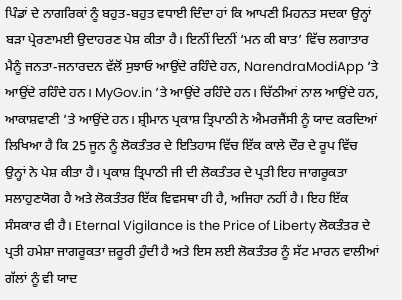ਪਿੰਡਾਂ ਦੇ ਨਾਗਰਿਕਾਂ ਨੂੰ ਬਹੁਤ-ਬਹੁਤ ਵਧਾਈ ਦਿੰਦਾ ਹਾਂ ਕਿ ਆਪਣੀ ਮਿਹਨਤ ਸਦਕਾ ਉਨ੍ਹਾਂ ਬੜਾ ਪ੍ਰੇਰਣਾਮਈ ਉਦਾਹਰਣ ਪੇਸ਼ ਕੀਤਾ ਹੈ। ਇਨੀਂ ਦਿਨੀਂ ‘ਮਨ ਕੀ ਬਾਤ’ ਵਿੱਚ ਲਗਾਤਾਰ ਮੈਨੂੰ ਜਨਤਾ-ਜਨਾਰਦਨ ਵੱਲੋਂ ਸੁਝਾਓ ਆਉਂਦੇ ਰਹਿੰਦੇ ਹਨ, NarendraModiApp ’ਤੇ ਆਉਂਦੇ ਰਹਿੰਦੇ ਹਨ। MyGov.in ’ਤੇ ਆਉਂਦੇ ਰਹਿੰਦੇ ਹਨ। ਚਿੱਠੀਆਂ ਨਾਲ ਆਉਂਦੇ ਹਨ, ਆਕਾਸ਼ਵਾਣੀ ’ਤੇ ਆਉਂਦੇ ਹਨ। ਸ਼੍ਰੀਮਾਨ ਪ੍ਰਕਾਸ਼ ਤ੍ਰਿਪਾਠੀ ਨੇ ਐਮਰਜੈਂਸੀ ਨੂੰ ਯਾਦ ਕਰਦਿਆਂ ਲਿਖਿਆ ਹੈ ਕਿ 25 ਜੂਨ ਨੂੰ ਲੋਕਤੰਤਰ ਦੇ ਇਤਿਹਾਸ ਵਿੱਚ ਇੱਕ ਕਾਲੇ ਦੌਰ ਦੇ ਰੂਪ ਵਿੱਚ ਉਨ੍ਹਾਂ ਨੇ ਪੇਸ਼ ਕੀਤਾ ਹੈ। ਪ੍ਰਕਾਸ਼ ਤ੍ਰਿਪਾਠੀ ਜੀ ਦੀ ਲੋਕਤੰਤਰ ਦੇ ਪ੍ਰਤੀ ਇਹ ਜਾਗਰੂਕਤਾ ਸਲਾਹੁਣਯੋਗ ਹੈ ਅਤੇ ਲੋਕਤੰਤਰ ਇੱਕ ਵਿਵਸਥਾ ਹੀ ਹੈ, ਅਜਿਹਾ ਨਹੀਂ ਹੈ। ਇਹ ਇੱਕ ਸੰਸਕਾਰ ਵੀ ਹੈ। Eternal Vigilance is the Price of Liberty ਲੋਕਤੰਤਰ ਦੇ ਪ੍ਰਤੀ ਹਮੇਸ਼ਾ ਜਾਗਰੂਕਤਾ ਜ਼ਰੂਰੀ ਹੁੰਦੀ ਹੈ ਅਤੇ ਇਸ ਲਈ ਲੋਕਤੰਤਰ ਨੂੰ ਸੱਟ ਮਾਰਨ ਵਾਲੀਆਂ ਗੱਲਾਂ ਨੂੰ ਵੀ ਯਾਦ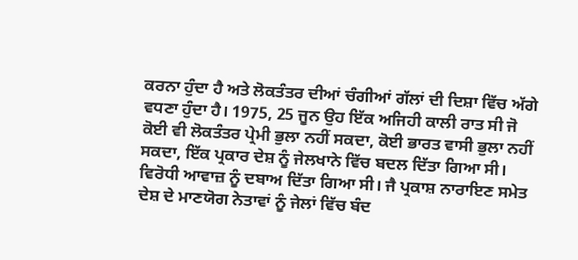ਕਰਨਾ ਹੁੰਦਾ ਹੈ ਅਤੇ ਲੋਕਤੰਤਰ ਦੀਆਂ ਚੰਗੀਆਂ ਗੱਲਾਂ ਦੀ ਦਿਸ਼ਾ ਵਿੱਚ ਅੱਗੇ ਵਧਣਾ ਹੁੰਦਾ ਹੈ। 1975, 25 ਜੂਨ ਉਹ ਇੱਕ ਅਜਿਹੀ ਕਾਲੀ ਰਾਤ ਸੀ ਜੋ ਕੋਈ ਵੀ ਲੋਕਤੰਤਰ ਪ੍ਰੇਮੀ ਭੁਲਾ ਨਹੀਂ ਸਕਦਾ, ਕੋਈ ਭਾਰਤ ਵਾਸੀ ਭੁਲਾ ਨਹੀਂ ਸਕਦਾ, ਇੱਕ ਪ੍ਰਕਾਰ ਦੇਸ਼ ਨੂੰ ਜੇਲਖਾਨੇ ਵਿੱਚ ਬਦਲ ਦਿੱਤਾ ਗਿਆ ਸੀ। ਵਿਰੋਧੀ ਆਵਾਜ਼ ਨੂੰ ਦਬਾਅ ਦਿੱਤਾ ਗਿਆ ਸੀ। ਜੈ ਪ੍ਰਕਾਸ਼ ਨਾਰਾਇਣ ਸਮੇਤ ਦੇਸ਼ ਦੇ ਮਾਣਯੋਗ ਨੇਤਾਵਾਂ ਨੂੰ ਜੇਲਾਂ ਵਿੱਚ ਬੰਦ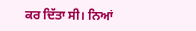ਕਰ ਦਿੱਤਾ ਸੀ। ਨਿਆਂ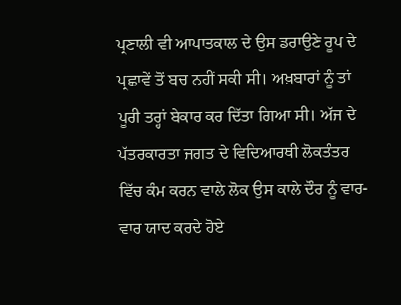ਪ੍ਰਣਾਲੀ ਵੀ ਆਪਾਤਕਾਲ ਦੇ ਉਸ ਡਰਾਉਣੇ ਰੂਪ ਦੇ ਪ੍ਰਛਾਵੇਂ ਤੋਂ ਬਚ ਨਹੀਂ ਸਕੀ ਸੀ। ਅਖ਼ਬਾਰਾਂ ਨੂੰ ਤਾਂ ਪੂਰੀ ਤਰ੍ਹਾਂ ਬੇਕਾਰ ਕਰ ਦਿੱਤਾ ਗਿਆ ਸੀ। ਅੱਜ ਦੇ ਪੱਤਰਕਾਰਤਾ ਜਗਤ ਦੇ ਵਿਦਿਆਰਥੀ ਲੋਕਤੰਤਰ ਵਿੱਚ ਕੰਮ ਕਰਨ ਵਾਲੇ ਲੋਕ ਉਸ ਕਾਲੇ ਦੌਰ ਨੂੰ ਵਾਰ-ਵਾਰ ਯਾਦ ਕਰਦੇ ਹੋਏ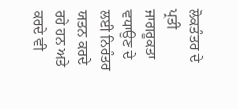ਲੋਕਤੰਤਰ ਦੇ ਪ੍ਰਤੀ ਜਾਗਰੂਕਤਾ ਵਧਾਉਣ ਦੇ ਲਈ ਨਿਰੰਤਰ ਯਤਨ ਕਰਦੇ ਰਹੇ ਹਨ ਅਤੇ ਕਰਦੇ ਵੀ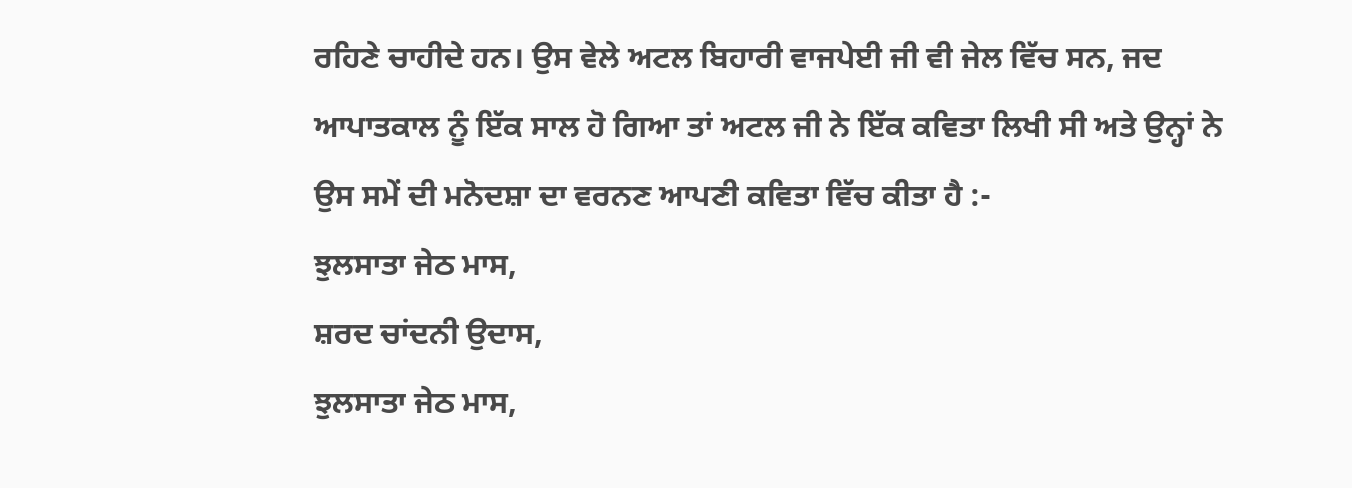ਰਹਿਣੇ ਚਾਹੀਦੇ ਹਨ। ਉਸ ਵੇਲੇ ਅਟਲ ਬਿਹਾਰੀ ਵਾਜਪੇਈ ਜੀ ਵੀ ਜੇਲ ਵਿੱਚ ਸਨ, ਜਦ ਆਪਾਤਕਾਲ ਨੂੰ ਇੱਕ ਸਾਲ ਹੋ ਗਿਆ ਤਾਂ ਅਟਲ ਜੀ ਨੇ ਇੱਕ ਕਵਿਤਾ ਲਿਖੀ ਸੀ ਅਤੇ ਉਨ੍ਹਾਂ ਨੇ ਉਸ ਸਮੇਂ ਦੀ ਮਨੋਦਸ਼ਾ ਦਾ ਵਰਨਣ ਆਪਣੀ ਕਵਿਤਾ ਵਿੱਚ ਕੀਤਾ ਹੈ :-
ਝੁਲਸਾਤਾ ਜੇਠ ਮਾਸ,
ਸ਼ਰਦ ਚਾਂਦਨੀ ਉਦਾਸ,
ਝੁਲਸਾਤਾ ਜੇਠ ਮਾਸ,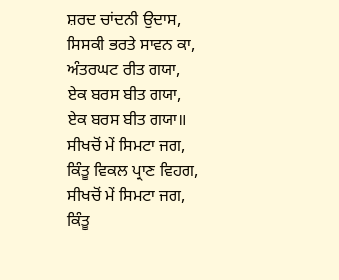ਸ਼ਰਦ ਚਾਂਦਨੀ ਉਦਾਸ,
ਸਿਸਕੀ ਭਰਤੇ ਸਾਵਨ ਕਾ,
ਅੰਤਰਘਟ ਰੀਤ ਗਯਾ,
ਏਕ ਬਰਸ ਬੀਤ ਗਯਾ,
ਏਕ ਬਰਸ ਬੀਤ ਗਯਾ॥
ਸੀਖਚੋਂ ਮੇਂ ਸਿਮਟਾ ਜਗ,
ਕਿੰਤੂ ਵਿਕਲ ਪ੍ਰਾਣ ਵਿਹਗ,
ਸੀਖਚੋਂ ਮੇਂ ਸਿਮਟਾ ਜਗ,
ਕਿੰਤੂ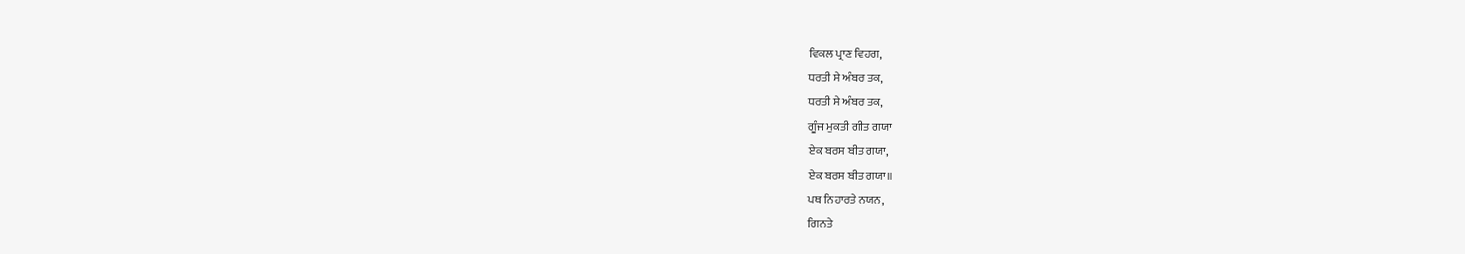ਵਿਕਲ ਪ੍ਰਾਣ ਵਿਹਗ,
ਧਰਤੀ ਸੇ ਅੰਬਰ ਤਕ,
ਧਰਤੀ ਸੇ ਅੰਬਰ ਤਕ,
ਗੂੰਜ ਮੁਕਤੀ ਗੀਤ ਗਯਾ
ਏਕ ਬਰਸ ਬੀਤ ਗਯਾ,
ਏਕ ਬਰਸ ਬੀਤ ਗਯਾ॥
ਪਥ ਨਿਹਾਰਤੇ ਨਯਨ,
ਗਿਨਤੇ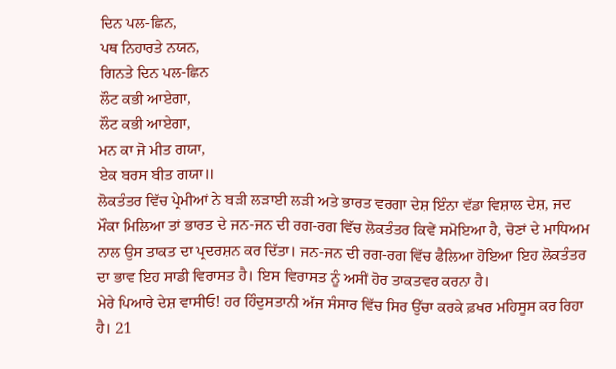ਦਿਨ ਪਲ-ਛਿਨ,
ਪਥ ਨਿਹਾਰਤੇ ਨਯਨ,
ਗਿਨਤੇ ਦਿਨ ਪਲ-ਛਿਨ
ਲੌਟ ਕਭੀ ਆਏਗਾ,
ਲੌਟ ਕਭੀ ਆਏਗਾ,
ਮਨ ਕਾ ਜੋ ਮੀਤ ਗਯਾ,
ਏਕ ਬਰਸ ਬੀਤ ਗਯਾ॥
ਲੋਕਤੰਤਰ ਵਿੱਚ ਪ੍ਰੇਮੀਆਂ ਨੇ ਬੜੀ ਲੜਾਈ ਲੜੀ ਅਤੇ ਭਾਰਤ ਵਰਗਾ ਦੇਸ਼ ਇੰਨਾ ਵੱਡਾ ਵਿਸ਼ਾਲ ਦੇਸ਼, ਜਦ ਮੌਕਾ ਮਿਲਿਆ ਤਾਂ ਭਾਰਤ ਦੇ ਜਨ-ਜਨ ਦੀ ਰਗ-ਰਗ ਵਿੱਚ ਲੋਕਤੰਤਰ ਕਿਵੇਂ ਸਮੋਇਆ ਹੈ, ਚੋਣਾਂ ਦੇ ਮਾਧਿਅਮ ਨਾਲ ਉਸ ਤਾਕਤ ਦਾ ਪ੍ਰਦਰਸ਼ਨ ਕਰ ਦਿੱਤਾ। ਜਨ-ਜਨ ਦੀ ਰਗ-ਰਗ ਵਿੱਚ ਫੈਲਿਆ ਹੋਇਆ ਇਹ ਲੋਕਤੰਤਰ ਦਾ ਭਾਵ ਇਹ ਸਾਡੀ ਵਿਰਾਸਤ ਹੈ। ਇਸ ਵਿਰਾਸਤ ਨੂੰ ਅਸੀਂ ਹੋਰ ਤਾਕਤਵਰ ਕਰਨਾ ਹੈ।
ਮੇਰੇ ਪਿਆਰੇ ਦੇਸ਼ ਵਾਸੀਓ! ਹਰ ਹਿੰਦੁਸਤਾਨੀ ਅੱਜ ਸੰਸਾਰ ਵਿੱਚ ਸਿਰ ਉੱਚਾ ਕਰਕੇ ਫ਼ਖਰ ਮਹਿਸੂਸ ਕਰ ਰਿਹਾ ਹੈ। 21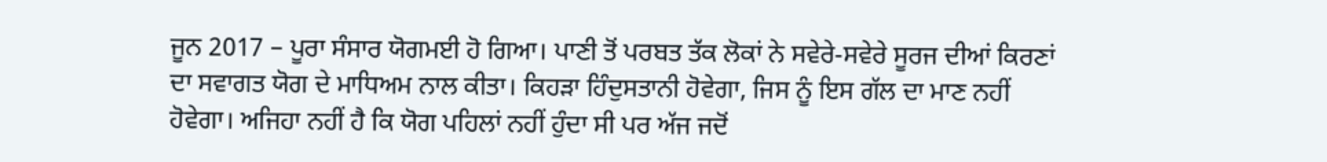ਜੂਨ 2017 – ਪੂਰਾ ਸੰਸਾਰ ਯੋਗਮਈ ਹੋ ਗਿਆ। ਪਾਣੀ ਤੋਂ ਪਰਬਤ ਤੱਕ ਲੋਕਾਂ ਨੇ ਸਵੇਰੇ-ਸਵੇਰੇ ਸੂਰਜ ਦੀਆਂ ਕਿਰਣਾਂ ਦਾ ਸਵਾਗਤ ਯੋਗ ਦੇ ਮਾਧਿਅਮ ਨਾਲ ਕੀਤਾ। ਕਿਹੜਾ ਹਿੰਦੁਸਤਾਨੀ ਹੋਵੇਗਾ, ਜਿਸ ਨੂੰ ਇਸ ਗੱਲ ਦਾ ਮਾਣ ਨਹੀਂ ਹੋਵੇਗਾ। ਅਜਿਹਾ ਨਹੀਂ ਹੈ ਕਿ ਯੋਗ ਪਹਿਲਾਂ ਨਹੀਂ ਹੁੰਦਾ ਸੀ ਪਰ ਅੱਜ ਜਦੋਂ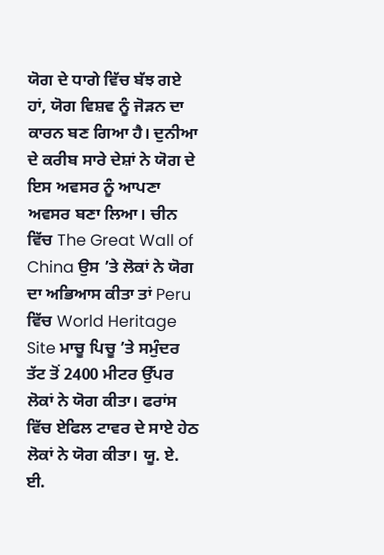ਯੋਗ ਦੇ ਧਾਗੇ ਵਿੱਚ ਬੱਝ ਗਏ ਹਾਂ, ਯੋਗ ਵਿਸ਼ਵ ਨੂੰ ਜੋੜਨ ਦਾ ਕਾਰਨ ਬਣ ਗਿਆ ਹੈ। ਦੁਨੀਆ ਦੇ ਕਰੀਬ ਸਾਰੇ ਦੇਸ਼ਾਂ ਨੇ ਯੋਗ ਦੇ ਇਸ ਅਵਸਰ ਨੂੰ ਆਪਣਾ ਅਵਸਰ ਬਣਾ ਲਿਆ। ਚੀਨ ਵਿੱਚ The Great Wall of China ਉਸ ’ਤੇ ਲੋਕਾਂ ਨੇ ਯੋਗ ਦਾ ਅਭਿਆਸ ਕੀਤਾ ਤਾਂ Peru ਵਿੱਚ World Heritage Site ਮਾਚੂ ਪਿਚੂ ’ਤੇ ਸਮੁੰਦਰ ਤੱਟ ਤੋਂ 2400 ਮੀਟਰ ਉੱਪਰ ਲੋਕਾਂ ਨੇ ਯੋਗ ਕੀਤਾ। ਫਰਾਂਸ ਵਿੱਚ ਏਫਿਲ ਟਾਵਰ ਦੇ ਸਾਏ ਹੇਠ ਲੋਕਾਂ ਨੇ ਯੋਗ ਕੀਤਾ। ਯੂ. ਏ. ਈ.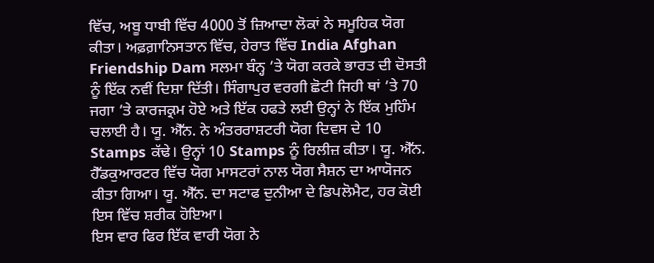ਵਿੱਚ, ਅਬੂ ਧਾਬੀ ਵਿੱਚ 4000 ਤੋਂ ਜ਼ਿਆਦਾ ਲੋਕਾਂ ਨੇ ਸਮੂਹਿਕ ਯੋਗ ਕੀਤਾ। ਅਫ਼ਗ਼ਾਨਿਸਤਾਨ ਵਿੱਚ, ਹੇਰਾਤ ਵਿੱਚ India Afghan Friendship Dam ਸਲਮਾ ਬੰਨ੍ਹ ’ਤੇ ਯੋਗ ਕਰਕੇ ਭਾਰਤ ਦੀ ਦੋਸਤੀ ਨੂੰ ਇੱਕ ਨਵੀਂ ਦਿਸ਼ਾ ਦਿੱਤੀ। ਸਿੰਗਾਪੁਰ ਵਰਗੀ ਛੋਟੀ ਜਿਹੀ ਥਾਂ ’ਤੇ 70 ਜਗਾ ’ਤੇ ਕਾਰਜਕ੍ਰਮ ਹੋਏ ਅਤੇ ਇੱਕ ਹਫਤੇ ਲਈ ਉਨ੍ਹਾਂ ਨੇ ਇੱਕ ਮੁਹਿੰਮ ਚਲਾਈ ਹੈ। ਯੂ. ਐੱਨ. ਨੇ ਅੰਤਰਰਾਸ਼ਟਰੀ ਯੋਗ ਦਿਵਸ ਦੇ 10 Stamps ਕੱਢੇ। ਉਨ੍ਹਾਂ 10 Stamps ਨੂੰ ਰਿਲੀਜ਼ ਕੀਤਾ। ਯੂ. ਐੱਨ. ਹੈੱਡਕੁਆਰਟਰ ਵਿੱਚ ਯੋਗ ਮਾਸਟਰਾਂ ਨਾਲ ਯੋਗ ਸੈਸ਼ਨ ਦਾ ਆਯੋਜਨ ਕੀਤਾ ਗਿਆ। ਯੂ. ਐੱਨ. ਦਾ ਸਟਾਫ ਦੁਨੀਆ ਦੇ ਡਿਪਲੋਮੈਟ, ਹਰ ਕੋਈ ਇਸ ਵਿੱਚ ਸ਼ਰੀਕ ਹੋਇਆ।
ਇਸ ਵਾਰ ਫਿਰ ਇੱਕ ਵਾਰੀ ਯੋਗ ਨੇ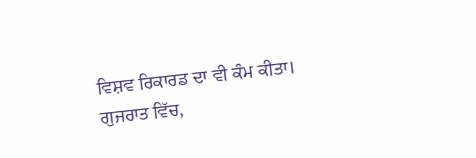ਵਿਸ਼ਵ ਰਿਕਾਰਡ ਦਾ ਵੀ ਕੰਮ ਕੀਤਾ। ਗੁਜਰਾਤ ਵਿੱਚ,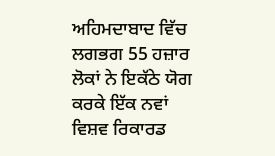ਅਹਿਮਦਾਬਾਦ ਵਿੱਚ ਲਗਭਗ 55 ਹਜ਼ਾਰ ਲੋਕਾਂ ਨੇ ਇਕੱਠੇ ਯੋਗ ਕਰਕੇ ਇੱਕ ਨਵਾਂ ਵਿਸ਼ਵ ਰਿਕਾਰਡ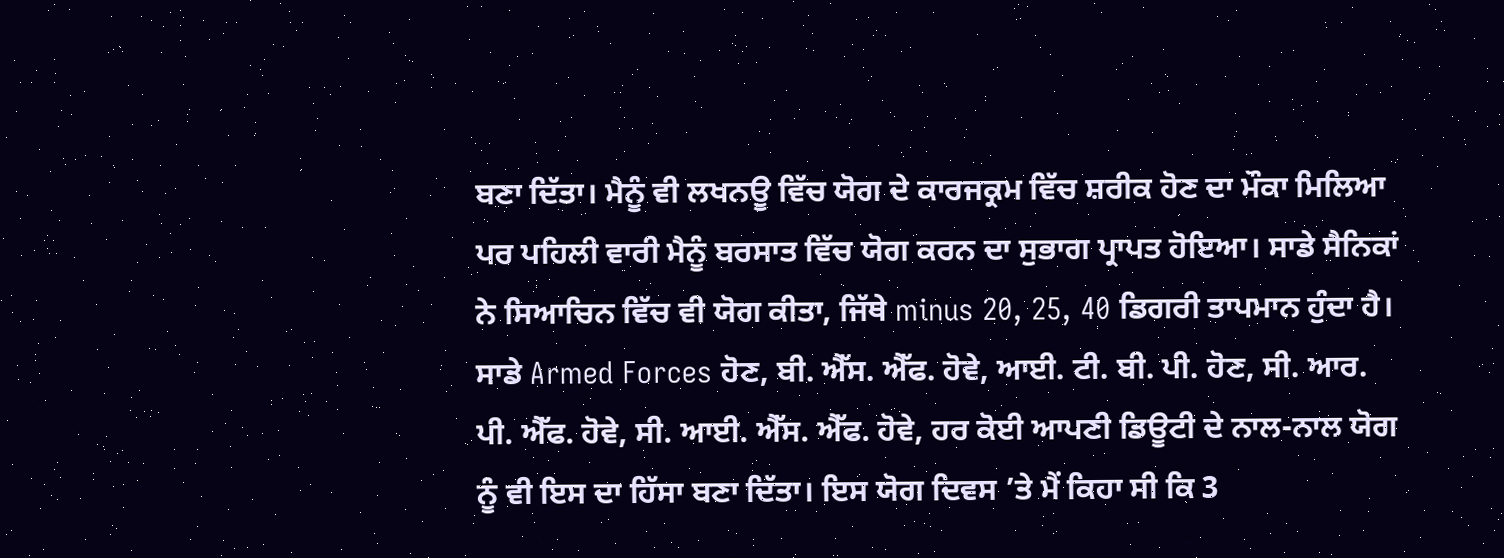ਬਣਾ ਦਿੱਤਾ। ਮੈਨੂੰ ਵੀ ਲਖਨਊ ਵਿੱਚ ਯੋਗ ਦੇ ਕਾਰਜਕ੍ਰਮ ਵਿੱਚ ਸ਼ਰੀਕ ਹੋਣ ਦਾ ਮੌਕਾ ਮਿਲਿਆ ਪਰ ਪਹਿਲੀ ਵਾਰੀ ਮੈਨੂੰ ਬਰਸਾਤ ਵਿੱਚ ਯੋਗ ਕਰਨ ਦਾ ਸੁਭਾਗ ਪ੍ਰਾਪਤ ਹੋਇਆ। ਸਾਡੇ ਸੈਨਿਕਾਂ ਨੇ ਸਿਆਚਿਨ ਵਿੱਚ ਵੀ ਯੋਗ ਕੀਤਾ, ਜਿੱਥੇ minus 20, 25, 40 ਡਿਗਰੀ ਤਾਪਮਾਨ ਹੁੰਦਾ ਹੈ। ਸਾਡੇ Armed Forces ਹੋਣ, ਬੀ. ਐੱਸ. ਐੱਫ. ਹੋਵੇ, ਆਈ. ਟੀ. ਬੀ. ਪੀ. ਹੋਣ, ਸੀ. ਆਰ. ਪੀ. ਐੱਫ. ਹੋਵੇ, ਸੀ. ਆਈ. ਐੱਸ. ਐੱਫ. ਹੋਵੇ, ਹਰ ਕੋਈ ਆਪਣੀ ਡਿਊਟੀ ਦੇ ਨਾਲ-ਨਾਲ ਯੋਗ ਨੂੰ ਵੀ ਇਸ ਦਾ ਹਿੱਸਾ ਬਣਾ ਦਿੱਤਾ। ਇਸ ਯੋਗ ਦਿਵਸ ’ਤੇ ਮੈਂ ਕਿਹਾ ਸੀ ਕਿ 3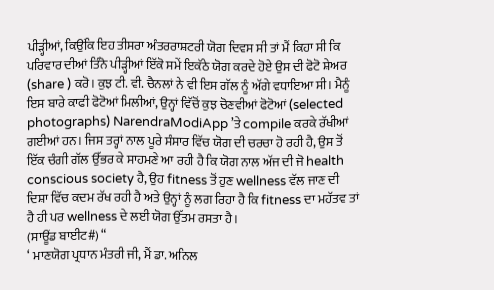ਪੀੜ੍ਹੀਆਂ, ਕਿਉਂਕਿ ਇਹ ਤੀਸਰਾ ਅੰਤਰਰਾਸ਼ਟਰੀ ਯੋਗ ਦਿਵਸ ਸੀ ਤਾਂ ਮੈਂ ਕਿਹਾ ਸੀ ਕਿ ਪਰਿਵਾਰ ਦੀਆਂ ਤਿੰਨੋ ਪੀੜ੍ਹੀਆਂ ਇੱਕੋ ਸਮੇਂ ਇਕੱਠੇ ਯੋਗ ਕਰਦੇ ਹੋਏ ਉਸ ਦੀ ਫੋਟੋ ਸ਼ੇਅਰ (share ) ਕਰੋ। ਕੁਝ ਟੀ. ਵੀ. ਚੈਨਲਾਂ ਨੇ ਵੀ ਇਸ ਗੱਲ ਨੂੰ ਅੱਗੇ ਵਧਾਇਆ ਸੀ। ਮੈਨੂੰ ਇਸ ਬਾਰੇ ਕਾਫੀ ਫੋਟੋਆਂ ਮਿਲੀਆਂ, ਉਨ੍ਹਾਂ ਵਿੱਚੋਂ ਕੁਝ ਚੋਣਵੀਆਂ ਫੋਟੋਆਂ (selected photographs) NarendraModiApp ’ਤੇ compile ਕਰਕੇ ਰੱਖੀਆਂ ਗਈਆਂ ਹਨ। ਜਿਸ ਤਰ੍ਹਾਂ ਨਾਲ ਪੂਰੇ ਸੰਸਾਰ ਵਿੱਚ ਯੋਗ ਦੀ ਚਰਚਾ ਹੋ ਰਹੀ ਹੈ, ਉਸ ਤੋਂ ਇੱਕ ਚੰਗੀ ਗੱਲ ਉੱਭਰ ਕੇ ਸਾਹਮਣੇ ਆ ਰਹੀ ਹੈ ਕਿ ਯੋਗ ਨਾਲ ਅੱਜ ਦੀ ਜੋ health conscious society ਹੈ, ਉਹ fitness ਤੋਂ ਹੁਣ wellness ਵੱਲ ਜਾਣ ਦੀ ਦਿਸ਼ਾ ਵਿੱਚ ਕਦਮ ਰੱਖ ਰਹੀ ਹੈ ਅਤੇ ਉਨ੍ਹਾਂ ਨੂੰ ਲਗ ਰਿਹਾ ਹੈ ਕਿ fitness ਦਾ ਮਹੱਤਵ ਤਾਂ ਹੈ ਹੀ ਪਰ wellness ਦੇ ਲਈ ਯੋਗ ਉੱਤਮ ਰਸਤਾ ਹੈ।
(ਸਾਊਂਡ ਬਾਈਟ#) “
‘ ਮਾਣਯੋਗ ਪ੍ਰਧਾਨ ਮੰਤਰੀ ਜੀ, ਮੈਂ ਡਾ. ਅਨਿਲ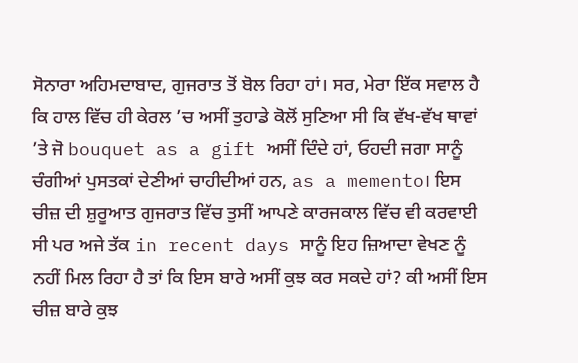ਸੋਨਾਰਾ ਅਹਿਮਦਾਬਾਦ, ਗੁਜਰਾਤ ਤੋਂ ਬੋਲ ਰਿਹਾ ਹਾਂ। ਸਰ, ਮੇਰਾ ਇੱਕ ਸਵਾਲ ਹੈ ਕਿ ਹਾਲ ਵਿੱਚ ਹੀ ਕੇਰਲ ’ਚ ਅਸੀਂ ਤੁਹਾਡੇ ਕੋਲੋਂ ਸੁਣਿਆ ਸੀ ਕਿ ਵੱਖ-ਵੱਖ ਥਾਵਾਂ ’ਤੇ ਜੋ bouquet as a gift ਅਸੀਂ ਦਿੰਦੇ ਹਾਂ, ਓਹਦੀ ਜਗਾ ਸਾਨੂੰ ਚੰਗੀਆਂ ਪੁਸਤਕਾਂ ਦੇਣੀਆਂ ਚਾਹੀਦੀਆਂ ਹਨ, as a memento। ਇਸ ਚੀਜ਼ ਦੀ ਸ਼ੁਰੂਆਤ ਗੁਜਰਾਤ ਵਿੱਚ ਤੁਸੀਂ ਆਪਣੇ ਕਾਰਜਕਾਲ ਵਿੱਚ ਵੀ ਕਰਵਾਈ ਸੀ ਪਰ ਅਜੇ ਤੱਕ in recent days ਸਾਨੂੰ ਇਹ ਜ਼ਿਆਦਾ ਵੇਖਣ ਨੂੰ ਨਹੀਂ ਮਿਲ ਰਿਹਾ ਹੈ ਤਾਂ ਕਿ ਇਸ ਬਾਰੇ ਅਸੀਂ ਕੁਝ ਕਰ ਸਕਦੇ ਹਾਂ? ਕੀ ਅਸੀਂ ਇਸ ਚੀਜ਼ ਬਾਰੇ ਕੁਝ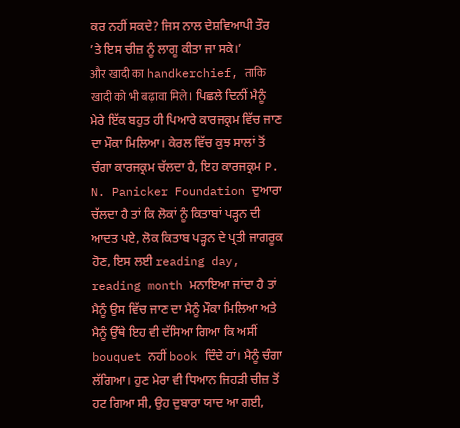ਕਰ ਨਹੀਂ ਸਕਦੇ? ਜਿਸ ਨਾਲ ਦੇਸ਼ਵਿਆਪੀ ਤੌਰ ’ਤੇ ਇਸ ਚੀਜ਼ ਨੂੰ ਲਾਗੂ ਕੀਤਾ ਜਾ ਸਕੇ।’
और खादी का handkerchief, ताकि खादी को भी बढ़ावा मिले। ਪਿਛਲੇ ਦਿਨੀਂ ਮੈਨੂੰ ਮੇਰੇ ਇੱਕ ਬਹੁਤ ਹੀ ਪਿਆਰੇ ਕਾਰਜਕ੍ਰਮ ਵਿੱਚ ਜਾਣ ਦਾ ਮੌਕਾ ਮਿਲਿਆ। ਕੇਰਲ ਵਿੱਚ ਕੁਝ ਸਾਲਾਂ ਤੋਂ ਚੰਗਾ ਕਾਰਜਕ੍ਰਮ ਚੱਲਦਾ ਹੈ, ਇਹ ਕਾਰਜਕ੍ਰਮ P. N. Panicker Foundation ਦੁਆਰਾ ਚੱਲਦਾ ਹੈ ਤਾਂ ਕਿ ਲੋਕਾਂ ਨੂੰ ਕਿਤਾਬਾਂ ਪੜ੍ਹਨ ਦੀ ਆਦਤ ਪਏ, ਲੋਕ ਕਿਤਾਬ ਪੜ੍ਹਨ ਦੇ ਪ੍ਰਤੀ ਜਾਗਰੂਕ ਹੋਣ, ਇਸ ਲਈ reading day, reading month ਮਨਾਇਆ ਜਾਂਦਾ ਹੈ ਤਾਂ ਮੈਨੂੰ ਉਸ ਵਿੱਚ ਜਾਣ ਦਾ ਮੈਨੂੰ ਮੌਕਾ ਮਿਲਿਆ ਅਤੇ ਮੈਨੂੰ ਉੱਥੇ ਇਹ ਵੀ ਦੱਸਿਆ ਗਿਆ ਕਿ ਅਸੀਂ bouquet ਨਹੀਂ book ਦਿੰਦੇ ਹਾਂ। ਮੈਨੂੰ ਚੰਗਾ ਲੱਗਿਆ। ਹੁਣ ਮੇਰਾ ਵੀ ਧਿਆਨ ਜਿਹੜੀ ਚੀਜ਼ ਤੋਂ ਹਟ ਗਿਆ ਸੀ, ਉਹ ਦੁਬਾਰਾ ਯਾਦ ਆ ਗਈ,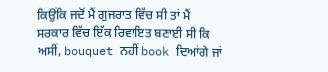ਕਿਉਂਕਿ ਜਦੋਂ ਮੈਂ ਗੁਜਰਾਤ ਵਿੱਚ ਸੀ ਤਾਂ ਮੈਂ ਸਰਕਾਰ ਵਿੱਚ ਇੱਕ ਰਿਵਾਇਤ ਬਣਾਈ ਸੀ ਕਿ ਅਸੀਂ, bouquet ਨਹੀਂ book ਦਿਆਂਗੇ ਜਾਂ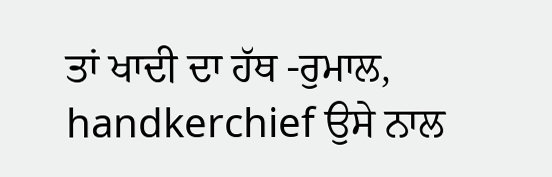ਤਾਂ ਖਾਦੀ ਦਾ ਹੱਥ -ਰੁਮਾਲ, handkerchief ਉਸੇ ਨਾਲ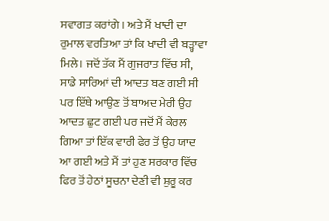ਸਵਾਗਤ ਕਰਾਂਗੇ । ਅਤੇ ਮੈਂ ਖਾਦੀ ਦਾ ਰੁਮਾਲ ਵਰਤਿਆ ਤਾਂ ਕਿ ਖਾਦੀ ਵੀ ਬੜ੍ਹਾਵਾ ਮਿਲੇ। ਜਦੋਂ ਤੱਕ ਮੈਂ ਗੁਜਰਾਤ ਵਿੱਚ ਸੀ, ਸਾਡੇ ਸਾਰਿਆਂ ਦੀ ਆਦਤ ਬਣ ਗਈ ਸੀ ਪਰ ਇੱਥੇ ਆਉਣ ਤੋਂ ਬਾਅਦ ਮੇਰੀ ਉਹ ਆਦਤ ਛੁਟ ਗਈ ਪਰ ਜਦੋਂ ਮੈਂ ਕੇਰਲ ਗਿਆ ਤਾਂ ਇੱਕ ਵਾਰੀ ਫੇਰ ਤੋਂ ਉਹ ਯਾਦ ਆ ਗਈ ਅਤੇ ਮੈਂ ਤਾਂ ਹੁਣ ਸਰਕਾਰ ਵਿੱਚ ਫਿਰ ਤੋਂ ਹੇਠਾਂ ਸੂਚਨਾ ਦੇਣੀ ਵੀ ਸ਼ੁਰੂ ਕਰ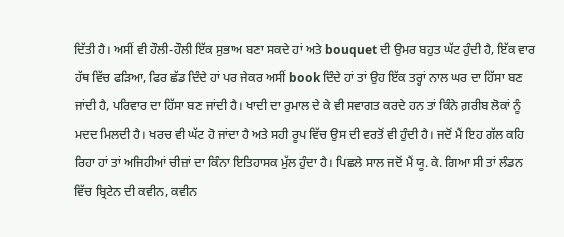ਦਿੱਤੀ ਹੈ। ਅਸੀਂ ਵੀ ਹੌਲੀ-ਹੌਲੀ ਇੱਕ ਸੁਭਾਅ ਬਣਾ ਸਕਦੇ ਹਾਂ ਅਤੇ bouquet ਦੀ ਉਮਰ ਬਹੁਤ ਘੱਟ ਹੁੰਦੀ ਹੈ, ਇੱਕ ਵਾਰ ਹੱਥ ਵਿੱਚ ਫੜਿਆ, ਫਿਰ ਛੱਡ ਦਿੰਦੇ ਹਾਂ ਪਰ ਜੇਕਰ ਅਸੀਂ book ਦਿੰਦੇ ਹਾਂ ਤਾਂ ਉਹ ਇੱਕ ਤਰ੍ਹਾਂ ਨਾਲ ਘਰ ਦਾ ਹਿੱਸਾ ਬਣ ਜਾਂਦੀ ਹੈ, ਪਰਿਵਾਰ ਦਾ ਹਿੱਸਾ ਬਣ ਜਾਂਦੀ ਹੈ। ਖਾਦੀ ਦਾ ਰੁਮਾਲ ਦੇ ਕੇ ਵੀ ਸਵਾਗਤ ਕਰਦੇ ਹਨ ਤਾਂ ਕਿੰਨੇ ਗ਼ਰੀਬ ਲੋਕਾਂ ਨੂੰ ਮਦਦ ਮਿਲਦੀ ਹੈ। ਖਰਚ ਵੀ ਘੱਟ ਹੋ ਜਾਂਦਾ ਹੈ ਅਤੇ ਸਹੀ ਰੂਪ ਵਿੱਚ ਉਸ ਦੀ ਵਰਤੋਂ ਵੀ ਹੁੰਦੀ ਹੈ। ਜਦੋਂ ਮੈਂ ਇਹ ਗੱਲ ਕਹਿ ਰਿਹਾ ਹਾਂ ਤਾਂ ਅਜਿਹੀਆਂ ਚੀਜ਼ਾਂ ਦਾ ਕਿੰਨਾ ਇਤਿਹਾਸਕ ਮੁੱਲ ਹੁੰਦਾ ਹੈ। ਪਿਛਲੇ ਸਾਲ ਜਦੋਂ ਮੈਂ ਯੂ. ਕੇ. ਗਿਆ ਸੀ ਤਾਂ ਲੰਡਨ ਵਿੱਚ ਬ੍ਰਿਟੇਨ ਦੀ ਕਵੀਨ, ਕਵੀਨ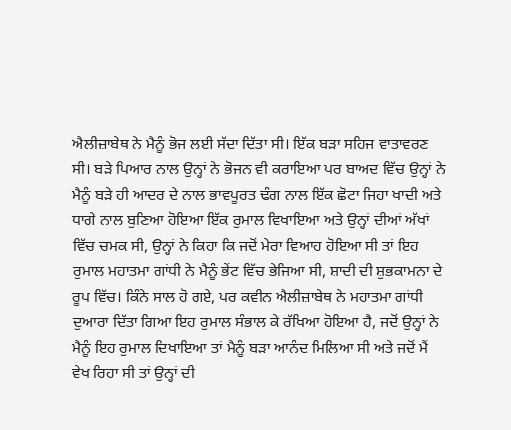ਐਲੀਜ਼ਾਬੇਥ ਨੇ ਮੈਨੂੰ ਭੋਜ ਲਈ ਸੱਦਾ ਦਿੱਤਾ ਸੀ। ਇੱਕ ਬੜਾ ਸਹਿਜ ਵਾਤਾਵਰਣ ਸੀ। ਬੜੇ ਪਿਆਰ ਨਾਲ ਉਨ੍ਹਾਂ ਨੇ ਭੋਜਨ ਵੀ ਕਰਾਇਆ ਪਰ ਬਾਅਦ ਵਿੱਚ ਉਨ੍ਹਾਂ ਨੇ ਮੈਨੂੰ ਬੜੇ ਹੀ ਆਦਰ ਦੇ ਨਾਲ ਭਾਵਪੂਰਤ ਢੰਗ ਨਾਲ ਇੱਕ ਛੋਟਾ ਜਿਹਾ ਖਾਦੀ ਅਤੇ ਧਾਗੇ ਨਾਲ ਬੁਣਿਆ ਹੋਇਆ ਇੱਕ ਰੁਮਾਲ ਵਿਖਾਇਆ ਅਤੇ ਉਨ੍ਹਾਂ ਦੀਆਂ ਅੱਖਾਂ ਵਿੱਚ ਚਮਕ ਸੀ, ਉਨ੍ਹਾਂ ਨੇ ਕਿਹਾ ਕਿ ਜਦੋਂ ਮੇਰਾ ਵਿਆਹ ਹੋਇਆ ਸੀ ਤਾਂ ਇਹ ਰੁਮਾਲ ਮਹਾਤਮਾ ਗਾਂਧੀ ਨੇ ਮੈਨੂੰ ਭੇਂਟ ਵਿੱਚ ਭੇਜਿਆ ਸੀ, ਸ਼ਾਦੀ ਦੀ ਸ਼ੁਭਕਾਮਨਾ ਦੇ ਰੂਪ ਵਿੱਚ। ਕਿੰਨੇ ਸਾਲ ਹੋ ਗਏ, ਪਰ ਕਵੀਨ ਐਲੀਜ਼ਾਬੇਥ ਨੇ ਮਹਾਤਮਾ ਗਾਂਧੀ ਦੁਆਰਾ ਦਿੱਤਾ ਗਿਆ ਇਹ ਰੁਮਾਲ ਸੰਭਾਲ ਕੇ ਰੱਖਿਆ ਹੋਇਆ ਹੈ, ਜਦੋਂ ਉਨ੍ਹਾਂ ਨੇ ਮੈਨੂੰ ਇਹ ਰੁਮਾਲ ਦਿਖਾਇਆ ਤਾਂ ਮੈਨੂੰ ਬੜਾ ਆਨੰਦ ਮਿਲਿਆ ਸੀ ਅਤੇ ਜਦੋਂ ਮੈਂ ਵੇਖ ਰਿਹਾ ਸੀ ਤਾਂ ਉਨ੍ਹਾਂ ਦੀ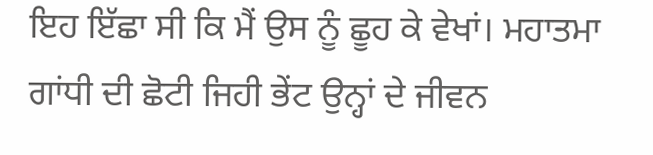ਇਹ ਇੱਛਾ ਸੀ ਕਿ ਮੈਂ ਉਸ ਨੂੰ ਛੂਹ ਕੇ ਵੇਖਾਂ। ਮਹਾਤਮਾ ਗਾਂਧੀ ਦੀ ਛੋਟੀ ਜਿਹੀ ਭੇਂਟ ਉਨ੍ਹਾਂ ਦੇ ਜੀਵਨ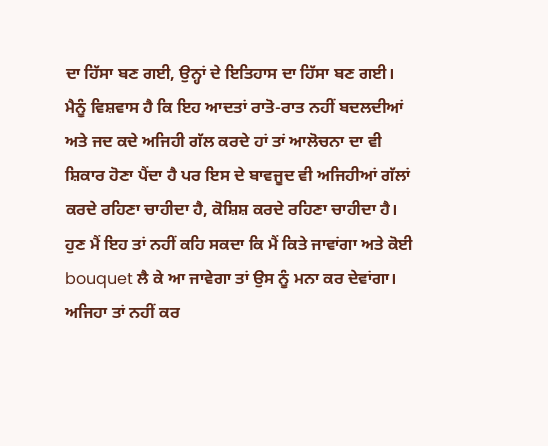ਦਾ ਹਿੱਸਾ ਬਣ ਗਈ, ਉਨ੍ਹਾਂ ਦੇ ਇਤਿਹਾਸ ਦਾ ਹਿੱਸਾ ਬਣ ਗਈ। ਮੈਨੂੰ ਵਿਸ਼ਵਾਸ ਹੈ ਕਿ ਇਹ ਆਦਤਾਂ ਰਾਤੋ-ਰਾਤ ਨਹੀਂ ਬਦਲਦੀਆਂ ਅਤੇ ਜਦ ਕਦੇ ਅਜਿਹੀ ਗੱਲ ਕਰਦੇ ਹਾਂ ਤਾਂ ਆਲੋਚਨਾ ਦਾ ਵੀ ਸ਼ਿਕਾਰ ਹੋਣਾ ਪੈਂਦਾ ਹੈ ਪਰ ਇਸ ਦੇ ਬਾਵਜੂਦ ਵੀ ਅਜਿਹੀਆਂ ਗੱਲਾਂ ਕਰਦੇ ਰਹਿਣਾ ਚਾਹੀਦਾ ਹੈ, ਕੋਸ਼ਿਸ਼ ਕਰਦੇ ਰਹਿਣਾ ਚਾਹੀਦਾ ਹੈ। ਹੁਣ ਮੈਂ ਇਹ ਤਾਂ ਨਹੀਂ ਕਹਿ ਸਕਦਾ ਕਿ ਮੈਂ ਕਿਤੇ ਜਾਵਾਂਗਾ ਅਤੇ ਕੋਈ bouquet ਲੈ ਕੇ ਆ ਜਾਵੇਗਾ ਤਾਂ ਉਸ ਨੂੰ ਮਨਾ ਕਰ ਦੇਵਾਂਗਾ। ਅਜਿਹਾ ਤਾਂ ਨਹੀਂ ਕਰ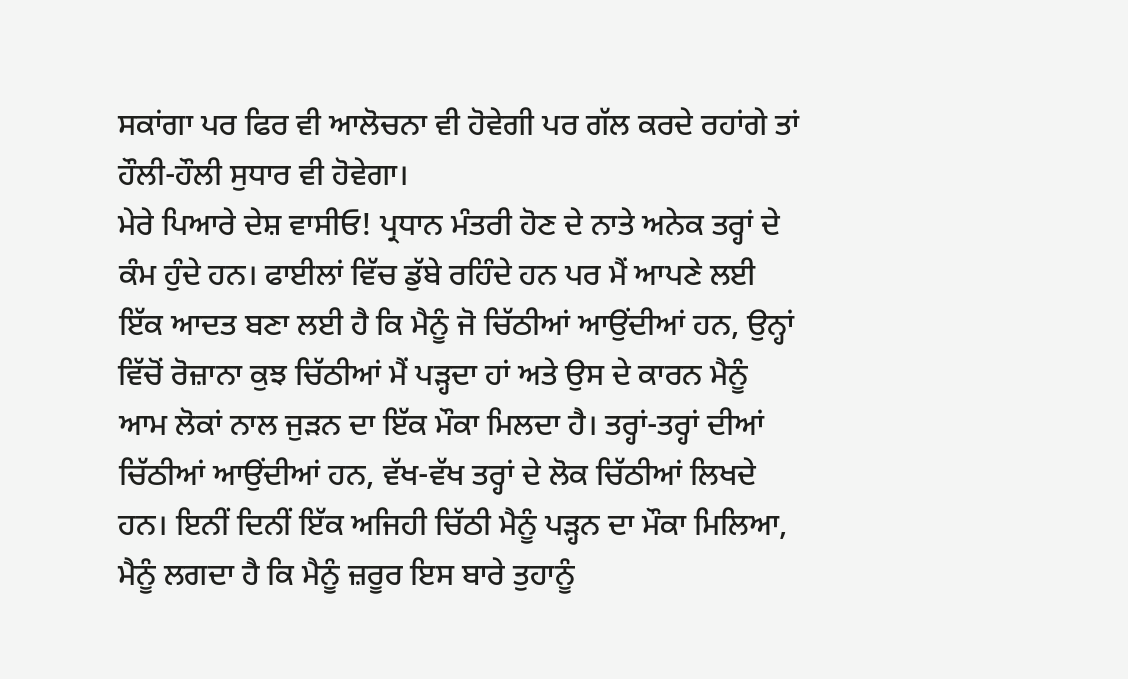ਸਕਾਂਗਾ ਪਰ ਫਿਰ ਵੀ ਆਲੋਚਨਾ ਵੀ ਹੋਵੇਗੀ ਪਰ ਗੱਲ ਕਰਦੇ ਰਹਾਂਗੇ ਤਾਂ ਹੌਲੀ-ਹੌਲੀ ਸੁਧਾਰ ਵੀ ਹੋਵੇਗਾ।
ਮੇਰੇ ਪਿਆਰੇ ਦੇਸ਼ ਵਾਸੀਓ! ਪ੍ਰਧਾਨ ਮੰਤਰੀ ਹੋਣ ਦੇ ਨਾਤੇ ਅਨੇਕ ਤਰ੍ਹਾਂ ਦੇ ਕੰਮ ਹੁੰਦੇ ਹਨ। ਫਾਈਲਾਂ ਵਿੱਚ ਡੁੱਬੇ ਰਹਿੰਦੇ ਹਨ ਪਰ ਮੈਂ ਆਪਣੇ ਲਈ ਇੱਕ ਆਦਤ ਬਣਾ ਲਈ ਹੈ ਕਿ ਮੈਨੂੰ ਜੋ ਚਿੱਠੀਆਂ ਆਉਂਦੀਆਂ ਹਨ, ਉਨ੍ਹਾਂ ਵਿੱਚੋਂ ਰੋਜ਼ਾਨਾ ਕੁਝ ਚਿੱਠੀਆਂ ਮੈਂ ਪੜ੍ਹਦਾ ਹਾਂ ਅਤੇ ਉਸ ਦੇ ਕਾਰਨ ਮੈਨੂੰ ਆਮ ਲੋਕਾਂ ਨਾਲ ਜੁੜਨ ਦਾ ਇੱਕ ਮੌਕਾ ਮਿਲਦਾ ਹੈ। ਤਰ੍ਹਾਂ-ਤਰ੍ਹਾਂ ਦੀਆਂ ਚਿੱਠੀਆਂ ਆਉਂਦੀਆਂ ਹਨ, ਵੱਖ-ਵੱਖ ਤਰ੍ਹਾਂ ਦੇ ਲੋਕ ਚਿੱਠੀਆਂ ਲਿਖਦੇ ਹਨ। ਇਨੀਂ ਦਿਨੀਂ ਇੱਕ ਅਜਿਹੀ ਚਿੱਠੀ ਮੈਨੂੰ ਪੜ੍ਹਨ ਦਾ ਮੌਕਾ ਮਿਲਿਆ, ਮੈਨੂੰ ਲਗਦਾ ਹੈ ਕਿ ਮੈਨੂੰ ਜ਼ਰੂਰ ਇਸ ਬਾਰੇ ਤੁਹਾਨੂੰ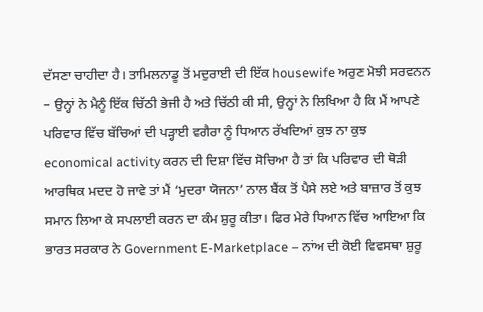ਦੱਸਣਾ ਚਾਹੀਦਾ ਹੈ। ਤਾਮਿਲਨਾਡੂ ਤੋਂ ਮਦੁਰਾਈ ਦੀ ਇੱਕ housewife ਅਰੁਣ ਮੋਝੀ ਸਰਵਨਨ – ਉਨ੍ਹਾਂ ਨੇ ਮੈਨੂੰ ਇੱਕ ਚਿੱਠੀ ਭੇਜੀ ਹੈ ਅਤੇ ਚਿੱਠੀ ਕੀ ਸੀ, ਉਨ੍ਹਾਂ ਨੇ ਲਿਖਿਆ ਹੈ ਕਿ ਮੈਂ ਆਪਣੇ ਪਰਿਵਾਰ ਵਿੱਚ ਬੱਚਿਆਂ ਦੀ ਪੜ੍ਹਾਈ ਵਗੈਰਾ ਨੂੰ ਧਿਆਨ ਰੱਖਦਿਆਂ ਕੁਝ ਨਾ ਕੁਝ economical activity ਕਰਨ ਦੀ ਦਿਸ਼ਾ ਵਿੱਚ ਸੋਚਿਆ ਹੈ ਤਾਂ ਕਿ ਪਰਿਵਾਰ ਦੀ ਥੋੜੀ ਆਰਥਿਕ ਮਦਦ ਹੋ ਜਾਵੇ ਤਾਂ ਮੈਂ ‘ਮੁਦਰਾ ਯੋਜਨਾ’ ਨਾਲ ਬੈਂਕ ਤੋਂ ਪੈਸੇ ਲਏ ਅਤੇ ਬਾਜ਼ਾਰ ਤੋਂ ਕੁਝ ਸਮਾਨ ਲਿਆ ਕੇ ਸਪਲਾਈ ਕਰਨ ਦਾ ਕੰਮ ਸ਼ੁਰੂ ਕੀਤਾ। ਫਿਰ ਮੇਰੇ ਧਿਆਨ ਵਿੱਚ ਆਇਆ ਕਿ ਭਾਰਤ ਸਰਕਾਰ ਨੇ Government E-Marketplace – ਨਾਂਅ ਦੀ ਕੋਈ ਵਿਵਸਥਾ ਸ਼ੁਰੂ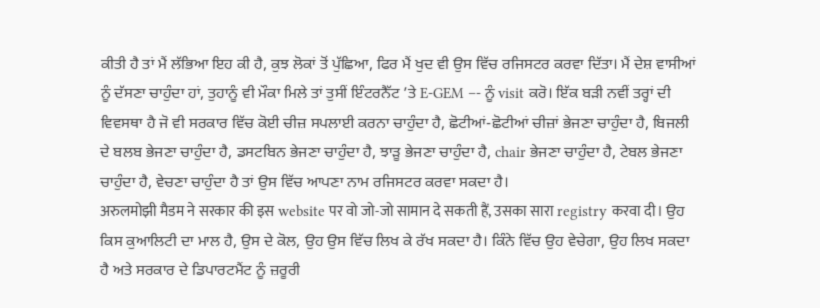ਕੀਤੀ ਹੈ ਤਾਂ ਮੈਂ ਲੱਭਿਆ ਇਹ ਕੀ ਹੈ, ਕੁਝ ਲੋਕਾਂ ਤੋਂ ਪੁੱਛਿਆ, ਫਿਰ ਮੈਂ ਖੁਦ ਵੀ ਉਸ ਵਿੱਚ ਰਜਿਸਟਰ ਕਰਵਾ ਦਿੱਤਾ। ਮੈਂ ਦੇਸ਼ ਵਾਸੀਆਂ ਨੂੰ ਦੱਸਣਾ ਚਾਹੁੰਦਾ ਹਾਂ, ਤੁਹਾਨੂੰ ਵੀ ਮੌਕਾ ਮਿਲੇ ਤਾਂ ਤੁਸੀਂ ਇੰਟਰਨੈੱਟ ’ਤੇ E-GEM –- ਨੂੰ visit ਕਰੋ। ਇੱਕ ਬੜੀ ਨਵੀਂ ਤਰ੍ਹਾਂ ਦੀ ਵਿਵਸਥਾ ਹੈ ਜੋ ਵੀ ਸਰਕਾਰ ਵਿੱਚ ਕੋਈ ਚੀਜ਼ ਸਪਲਾਈ ਕਰਨਾ ਚਾਹੁੰਦਾ ਹੈ, ਛੋਟੀਆਂ-ਛੋਟੀਆਂ ਚੀਜ਼ਾਂ ਭੇਜਣਾ ਚਾਹੁੰਦਾ ਹੈ, ਬਿਜਲੀ ਦੇ ਬਲਬ ਭੇਜਣਾ ਚਾਹੁੰਦਾ ਹੈ, ਡਸਟਬਿਨ ਭੇਜਣਾ ਚਾਹੁੰਦਾ ਹੈ, ਝਾੜੂ ਭੇਜਣਾ ਚਾਹੁੰਦਾ ਹੈ, chair ਭੇਜਣਾ ਚਾਹੁੰਦਾ ਹੈ, ਟੇਬਲ ਭੇਜਣਾ ਚਾਹੁੰਦਾ ਹੈ, ਵੇਚਣਾ ਚਾਹੁੰਦਾ ਹੈ ਤਾਂ ਉਸ ਵਿੱਚ ਆਪਣਾ ਨਾਮ ਰਜਿਸਟਰ ਕਰਵਾ ਸਕਦਾ ਹੈ।
अरुलमोझी मैडम ने सरकार की इस website पर वो जो-जो सामान दे सकती हैं, उसका सारा registry करवा दी। ਉਹ ਕਿਸ ਕੁਆਲਿਟੀ ਦਾ ਮਾਲ ਹੈ, ਉਸ ਦੇ ਕੋਲ, ਉਹ ਉਸ ਵਿੱਚ ਲਿਖ ਕੇ ਰੱਖ ਸਕਦਾ ਹੈ। ਕਿੰਨੇ ਵਿੱਚ ਉਹ ਵੇਚੇਗਾ, ਉਹ ਲਿਖ ਸਕਦਾ ਹੈ ਅਤੇ ਸਰਕਾਰ ਦੇ ਡਿਪਾਰਟਮੈਂਟ ਨੂੰ ਜ਼ਰੂਰੀ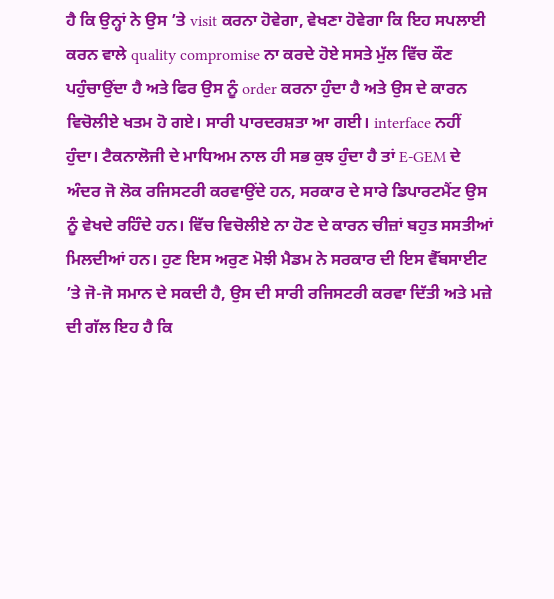ਹੈ ਕਿ ਉਨ੍ਹਾਂ ਨੇ ਉਸ ’ਤੇ visit ਕਰਨਾ ਹੋਵੇਗਾ, ਵੇਖਣਾ ਹੋਵੇਗਾ ਕਿ ਇਹ ਸਪਲਾਈ ਕਰਨ ਵਾਲੇ quality compromise ਨਾ ਕਰਦੇ ਹੋਏ ਸਸਤੇ ਮੁੱਲ ਵਿੱਚ ਕੌਣ ਪਹੁੰਚਾਉਂਦਾ ਹੈ ਅਤੇ ਫਿਰ ਉਸ ਨੂੰ order ਕਰਨਾ ਹੁੰਦਾ ਹੈ ਅਤੇ ਉਸ ਦੇ ਕਾਰਨ ਵਿਚੋਲੀਏ ਖਤਮ ਹੋ ਗਏ। ਸਾਰੀ ਪਾਰਦਰਸ਼ਤਾ ਆ ਗਈ। interface ਨਹੀਂ ਹੁੰਦਾ। ਟੈਕਨਾਲੋਜੀ ਦੇ ਮਾਧਿਅਮ ਨਾਲ ਹੀ ਸਭ ਕੁਝ ਹੁੰਦਾ ਹੈ ਤਾਂ E-GEM ਦੇ ਅੰਦਰ ਜੋ ਲੋਕ ਰਜਿਸਟਰੀ ਕਰਵਾਉਂਦੇ ਹਨ, ਸਰਕਾਰ ਦੇ ਸਾਰੇ ਡਿਪਾਰਟਮੈਂਟ ਉਸ ਨੂੰ ਵੇਖਦੇ ਰਹਿੰਦੇ ਹਨ। ਵਿੱਚ ਵਿਚੋਲੀਏ ਨਾ ਹੋਣ ਦੇ ਕਾਰਨ ਚੀਜ਼ਾਂ ਬਹੁਤ ਸਸਤੀਆਂ ਮਿਲਦੀਆਂ ਹਨ। ਹੁਣ ਇਸ ਅਰੁਣ ਮੋਝੀ ਮੈਡਮ ਨੇ ਸਰਕਾਰ ਦੀ ਇਸ ਵੈੱਬਸਾਈਟ ’ਤੇ ਜੋ-ਜੋ ਸਮਾਨ ਦੇ ਸਕਦੀ ਹੈ, ਉਸ ਦੀ ਸਾਰੀ ਰਜਿਸਟਰੀ ਕਰਵਾ ਦਿੱਤੀ ਅਤੇ ਮਜ਼ੇ ਦੀ ਗੱਲ ਇਹ ਹੈ ਕਿ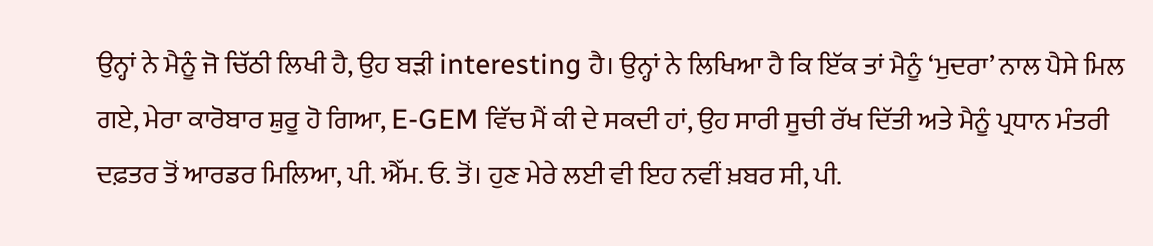ਉਨ੍ਹਾਂ ਨੇ ਮੈਨੂੰ ਜੋ ਚਿੱਠੀ ਲਿਖੀ ਹੈ, ਉਹ ਬੜੀ interesting ਹੈ। ਉਨ੍ਹਾਂ ਨੇ ਲਿਖਿਆ ਹੈ ਕਿ ਇੱਕ ਤਾਂ ਮੈਨੂੰ ‘ਮੁਦਰਾ’ ਨਾਲ ਪੈਸੇ ਮਿਲ ਗਏ, ਮੇਰਾ ਕਾਰੋਬਾਰ ਸ਼ੁਰੂ ਹੋ ਗਿਆ, E-GEM ਵਿੱਚ ਮੈਂ ਕੀ ਦੇ ਸਕਦੀ ਹਾਂ, ਉਹ ਸਾਰੀ ਸੂਚੀ ਰੱਖ ਦਿੱਤੀ ਅਤੇ ਮੈਨੂੰ ਪ੍ਰਧਾਨ ਮੰਤਰੀ ਦਫ਼ਤਰ ਤੋਂ ਆਰਡਰ ਮਿਲਿਆ, ਪੀ. ਐੱਮ. ਓ. ਤੋਂ। ਹੁਣ ਮੇਰੇ ਲਈ ਵੀ ਇਹ ਨਵੀਂ ਖ਼ਬਰ ਸੀ, ਪੀ.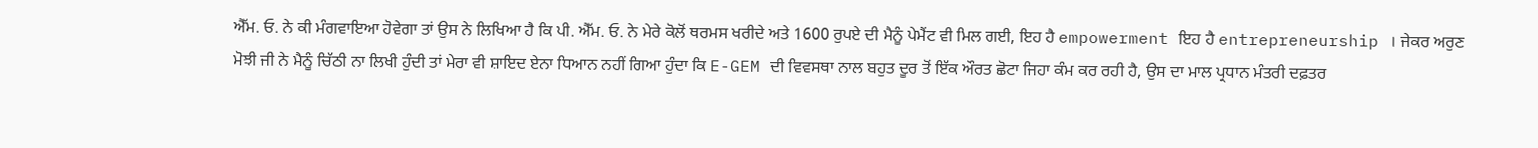ਐੱਮ. ਓ. ਨੇ ਕੀ ਮੰਗਵਾਇਆ ਹੋਵੇਗਾ ਤਾਂ ਉਸ ਨੇ ਲਿਖਿਆ ਹੈ ਕਿ ਪੀ. ਐੱਮ. ਓ. ਨੇ ਮੇਰੇ ਕੋਲੋਂ ਥਰਮਸ ਖਰੀਦੇ ਅਤੇ 1600 ਰੁਪਏ ਦੀ ਮੈਨੂੰ ਪੇਮੈਂਟ ਵੀ ਮਿਲ ਗਈ, ਇਹ ਹੈ empowerment ਇਹ ਹੈ entrepreneurship । ਜੇਕਰ ਅਰੁਣ ਮੋਝੀ ਜੀ ਨੇ ਮੈਨੂੰ ਚਿੱਠੀ ਨਾ ਲਿਖੀ ਹੁੰਦੀ ਤਾਂ ਮੇਰਾ ਵੀ ਸ਼ਾਇਦ ਏਨਾ ਧਿਆਨ ਨਹੀਂ ਗਿਆ ਹੁੰਦਾ ਕਿ E-GEM ਦੀ ਵਿਵਸਥਾ ਨਾਲ ਬਹੁਤ ਦੂਰ ਤੋਂ ਇੱਕ ਔਰਤ ਛੋਟਾ ਜਿਹਾ ਕੰਮ ਕਰ ਰਹੀ ਹੈ, ਉਸ ਦਾ ਮਾਲ ਪ੍ਰਧਾਨ ਮੰਤਰੀ ਦਫ਼ਤਰ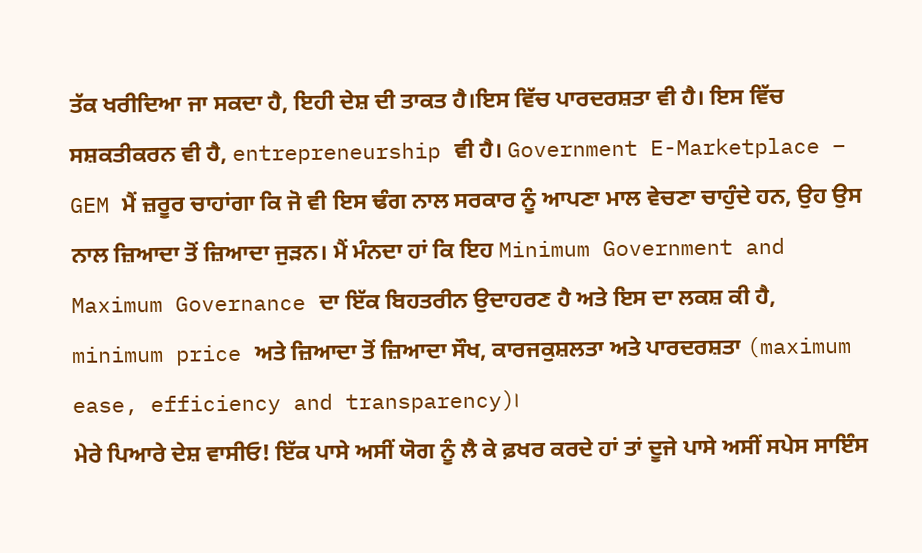ਤੱਕ ਖਰੀਦਿਆ ਜਾ ਸਕਦਾ ਹੈ, ਇਹੀ ਦੇਸ਼ ਦੀ ਤਾਕਤ ਹੈ।ਇਸ ਵਿੱਚ ਪਾਰਦਰਸ਼ਤਾ ਵੀ ਹੈ। ਇਸ ਵਿੱਚ ਸਸ਼ਕਤੀਕਰਨ ਵੀ ਹੈ, entrepreneurship ਵੀ ਹੈ। Government E-Marketplace – GEM ਮੈਂ ਜ਼ਰੂਰ ਚਾਹਾਂਗਾ ਕਿ ਜੋ ਵੀ ਇਸ ਢੰਗ ਨਾਲ ਸਰਕਾਰ ਨੂੰ ਆਪਣਾ ਮਾਲ ਵੇਚਣਾ ਚਾਹੁੰਦੇ ਹਨ, ਉਹ ਉਸ ਨਾਲ ਜ਼ਿਆਦਾ ਤੋਂ ਜ਼ਿਆਦਾ ਜੁੜਨ। ਮੈਂ ਮੰਨਦਾ ਹਾਂ ਕਿ ਇਹ Minimum Government and Maximum Governance ਦਾ ਇੱਕ ਬਿਹਤਰੀਨ ਉਦਾਹਰਣ ਹੈ ਅਤੇ ਇਸ ਦਾ ਲਕਸ਼ ਕੀ ਹੈ, minimum price ਅਤੇ ਜ਼ਿਆਦਾ ਤੋਂ ਜ਼ਿਆਦਾ ਸੌਖ, ਕਾਰਜਕੁਸ਼ਲਤਾ ਅਤੇ ਪਾਰਦਰਸ਼ਤਾ (maximum ease, efficiency and transparency)।
ਮੇਰੇ ਪਿਆਰੇ ਦੇਸ਼ ਵਾਸੀਓ! ਇੱਕ ਪਾਸੇ ਅਸੀਂ ਯੋਗ ਨੂੰ ਲੈ ਕੇ ਫ਼ਖਰ ਕਰਦੇ ਹਾਂ ਤਾਂ ਦੂਜੇ ਪਾਸੇ ਅਸੀਂ ਸਪੇਸ ਸਾਇੰਸ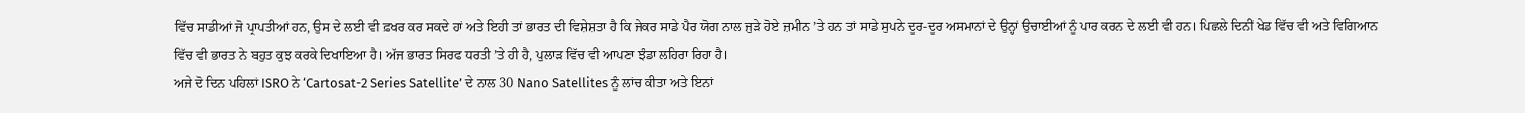ਵਿੱਚ ਸਾਡੀਆਂ ਜੋ ਪ੍ਰਾਪਤੀਆਂ ਹਨ, ਉਸ ਦੇ ਲਈ ਵੀ ਫ਼ਖਰ ਕਰ ਸਕਦੇ ਹਾਂ ਅਤੇ ਇਹੀ ਤਾਂ ਭਾਰਤ ਦੀ ਵਿਸ਼ੇਸ਼ਤਾ ਹੈ ਕਿ ਜੇਕਰ ਸਾਡੇ ਪੈਰ ਯੋਗ ਨਾਲ ਜੁੜੇ ਹੋਏ ਜ਼ਮੀਨ ’ਤੇ ਹਨ ਤਾਂ ਸਾਡੇ ਸੁਪਨੇ ਦੂਰ-ਦੂਰ ਅਸਮਾਨਾਂ ਦੇ ਉਨ੍ਹਾਂ ਉਚਾਈਆਂ ਨੂੰ ਪਾਰ ਕਰਨ ਦੇ ਲਈ ਵੀ ਹਨ। ਪਿਛਲੇ ਦਿਨੀਂ ਖੇਡ ਵਿੱਚ ਵੀ ਅਤੇ ਵਿਗਿਆਨ ਵਿੱਚ ਵੀ ਭਾਰਤ ਨੇ ਬਹੁਤ ਕੁਝ ਕਰਕੇ ਦਿਖਾਇਆ ਹੈ। ਅੱਜ ਭਾਰਤ ਸਿਰਫ ਧਰਤੀ ’ਤੇ ਹੀ ਹੈ, ਪੁਲਾੜ ਵਿੱਚ ਵੀ ਆਪਣਾ ਝੰਡਾ ਲਹਿਰਾ ਰਿਹਾ ਹੈ।
ਅਜੇ ਦੋ ਦਿਨ ਪਹਿਲਾਂ ISRO ਨੇ ‘Cartosat-2 Series Satellite’ ਦੇ ਨਾਲ 30 Nano Satellites ਨੂੰ ਲਾਂਚ ਕੀਤਾ ਅਤੇ ਇਨਾਂ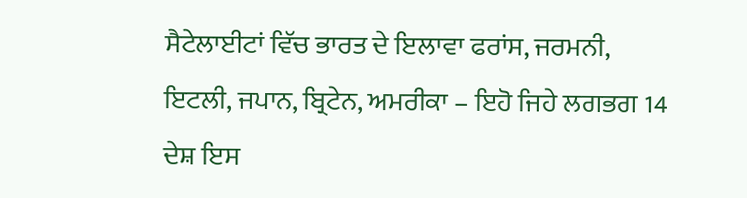ਸੈਟੇਲਾਈਟਾਂ ਵਿੱਚ ਭਾਰਤ ਦੇ ਇਲਾਵਾ ਫਰਾਂਸ, ਜਰਮਨੀ, ਇਟਲੀ, ਜਪਾਨ, ਬ੍ਰਿਟੇਨ, ਅਮਰੀਕਾ – ਇਹੋ ਜਿਹੇ ਲਗਭਗ 14 ਦੇਸ਼ ਇਸ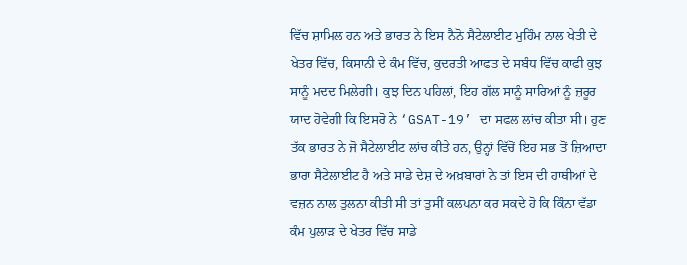ਵਿੱਚ ਸ਼ਾਮਿਲ ਹਨ ਅਤੇ ਭਾਰਤ ਨੇ ਇਸ ਨੈਨੋ ਸੈਟੇਲਾਈਟ ਮੁਹਿੰਮ ਨਾਲ ਖੇਤੀ ਦੇ ਖੇਤਰ ਵਿੱਚ, ਕਿਸਾਨੀ ਦੇ ਕੰਮ ਵਿੱਚ, ਕੁਦਰਤੀ ਆਫਤ ਦੇ ਸਬੰਧ ਵਿੱਚ ਕਾਫੀ ਕੁਝ ਸਾਨੂੰ ਮਦਦ ਮਿਲੇਗੀ। ਕੁਝ ਦਿਨ ਪਹਿਲਾਂ, ਇਹ ਗੱਲ ਸਾਨੂੰ ਸਾਰਿਆਂ ਨੂੰ ਜ਼ਰੂਰ ਯਾਦ ਹੋਵੇਗੀ ਕਿ ਇਸਰੋ ਨੇ ‘GSAT-19’ ਦਾ ਸਫਲ ਲਾਂਚ ਕੀਤਾ ਸੀ। ਹੁਣ ਤੱਕ ਭਾਰਤ ਨੇ ਜੋ ਸੈਟੇਲਾਈਟ ਲਾਂਚ ਕੀਤੇ ਹਨ, ਉਨ੍ਹਾਂ ਵਿੱਚੋਂ ਇਹ ਸਭ ਤੋਂ ਜ਼ਿਆਦਾ ਭਾਰਾ ਸੈਟੇਲਾਈਟ ਹੈ ਅਤੇ ਸਾਡੇ ਦੇਸ਼ ਦੇ ਅਖ਼ਬਾਰਾਂ ਨੇ ਤਾਂ ਇਸ ਦੀ ਹਾਥੀਆਂ ਦੇ ਵਜ਼ਨ ਨਾਲ ਤੁਲਨਾ ਕੀਤੀ ਸੀ ਤਾਂ ਤੁਸੀਂ ਕਲਪਨਾ ਕਰ ਸਕਦੇ ਹੋ ਕਿ ਕਿੰਨਾ ਵੱਡਾ ਕੰਮ ਪੁਲਾੜ ਦੇ ਖੇਤਰ ਵਿੱਚ ਸਾਡੇ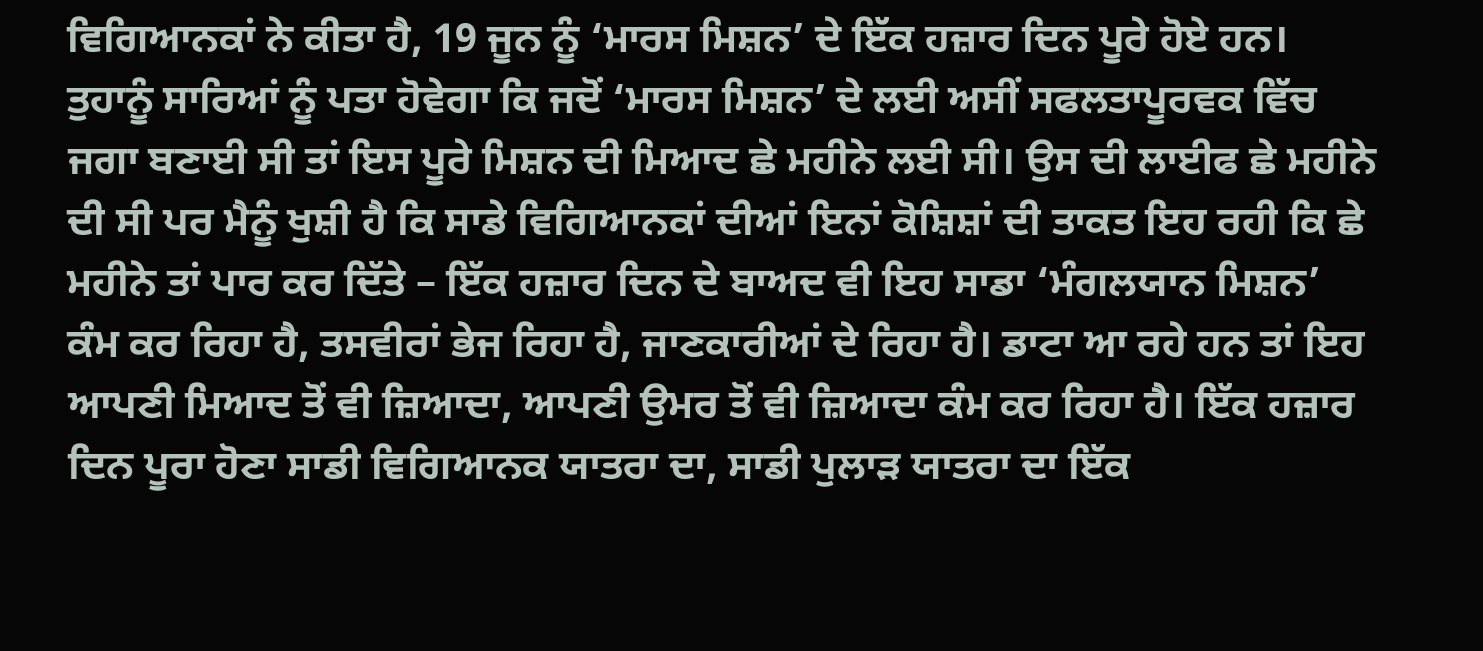ਵਿਗਿਆਨਕਾਂ ਨੇ ਕੀਤਾ ਹੈ, 19 ਜੂਨ ਨੂੰ ‘ਮਾਰਸ ਮਿਸ਼ਨ’ ਦੇ ਇੱਕ ਹਜ਼ਾਰ ਦਿਨ ਪੂਰੇ ਹੋਏ ਹਨ। ਤੁਹਾਨੂੰ ਸਾਰਿਆਂ ਨੂੰ ਪਤਾ ਹੋਵੇਗਾ ਕਿ ਜਦੋਂ ‘ਮਾਰਸ ਮਿਸ਼ਨ’ ਦੇ ਲਈ ਅਸੀਂ ਸਫਲਤਾਪੂਰਵਕ ਵਿੱਚ ਜਗਾ ਬਣਾਈ ਸੀ ਤਾਂ ਇਸ ਪੂਰੇ ਮਿਸ਼ਨ ਦੀ ਮਿਆਦ ਛੇ ਮਹੀਨੇ ਲਈ ਸੀ। ਉਸ ਦੀ ਲਾਈਫ ਛੇ ਮਹੀਨੇ ਦੀ ਸੀ ਪਰ ਮੈਨੂੰ ਖੁਸ਼ੀ ਹੈ ਕਿ ਸਾਡੇ ਵਿਗਿਆਨਕਾਂ ਦੀਆਂ ਇਨਾਂ ਕੋਸ਼ਿਸ਼ਾਂ ਦੀ ਤਾਕਤ ਇਹ ਰਹੀ ਕਿ ਛੇ ਮਹੀਨੇ ਤਾਂ ਪਾਰ ਕਰ ਦਿੱਤੇ – ਇੱਕ ਹਜ਼ਾਰ ਦਿਨ ਦੇ ਬਾਅਦ ਵੀ ਇਹ ਸਾਡਾ ‘ਮੰਗਲਯਾਨ ਮਿਸ਼ਨ’ ਕੰਮ ਕਰ ਰਿਹਾ ਹੈ, ਤਸਵੀਰਾਂ ਭੇਜ ਰਿਹਾ ਹੈ, ਜਾਣਕਾਰੀਆਂ ਦੇ ਰਿਹਾ ਹੈ। ਡਾਟਾ ਆ ਰਹੇ ਹਨ ਤਾਂ ਇਹ ਆਪਣੀ ਮਿਆਦ ਤੋਂ ਵੀ ਜ਼ਿਆਦਾ, ਆਪਣੀ ਉਮਰ ਤੋਂ ਵੀ ਜ਼ਿਆਦਾ ਕੰਮ ਕਰ ਰਿਹਾ ਹੈ। ਇੱਕ ਹਜ਼ਾਰ ਦਿਨ ਪੂਰਾ ਹੋਣਾ ਸਾਡੀ ਵਿਗਿਆਨਕ ਯਾਤਰਾ ਦਾ, ਸਾਡੀ ਪੁਲਾੜ ਯਾਤਰਾ ਦਾ ਇੱਕ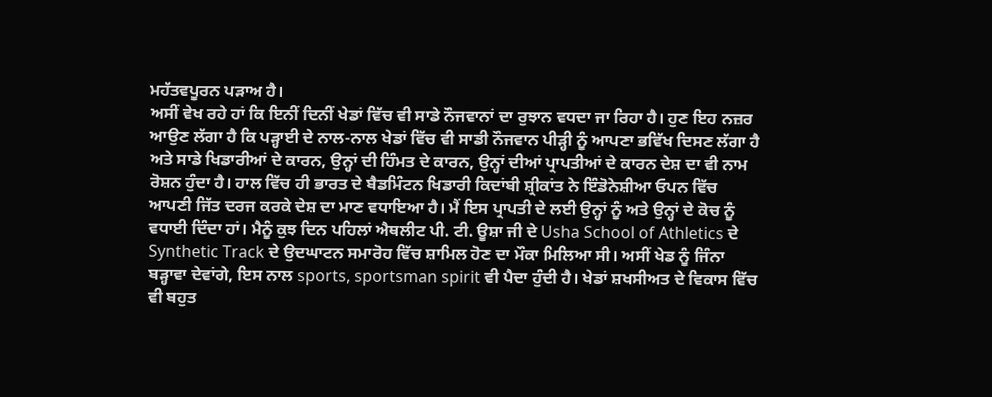ਮਹੱਤਵਪੂਰਨ ਪੜਾਅ ਹੈ।
ਅਸੀਂ ਵੇਖ ਰਹੇ ਹਾਂ ਕਿ ਇਨੀਂ ਦਿਨੀਂ ਖੇਡਾਂ ਵਿੱਚ ਵੀ ਸਾਡੇ ਨੌਜਵਾਨਾਂ ਦਾ ਰੁਝਾਨ ਵਧਦਾ ਜਾ ਰਿਹਾ ਹੈ। ਹੁਣ ਇਹ ਨਜ਼ਰ ਆਉਣ ਲੱਗਾ ਹੈ ਕਿ ਪੜ੍ਹਾਈ ਦੇ ਨਾਲ-ਨਾਲ ਖੇਡਾਂ ਵਿੱਚ ਵੀ ਸਾਡੀ ਨੌਜਵਾਨ ਪੀੜ੍ਹੀ ਨੂੰ ਆਪਣਾ ਭਵਿੱਖ ਦਿਸਣ ਲੱਗਾ ਹੈ ਅਤੇ ਸਾਡੇ ਖਿਡਾਰੀਆਂ ਦੇ ਕਾਰਨ, ਉਨ੍ਹਾਂ ਦੀ ਹਿੰਮਤ ਦੇ ਕਾਰਨ, ਉਨ੍ਹਾਂ ਦੀਆਂ ਪ੍ਰਾਪਤੀਆਂ ਦੇ ਕਾਰਨ ਦੇਸ਼ ਦਾ ਵੀ ਨਾਮ ਰੋਸ਼ਨ ਹੁੰਦਾ ਹੈ। ਹਾਲ ਵਿੱਚ ਹੀ ਭਾਰਤ ਦੇ ਬੈਡਮਿੰਟਨ ਖਿਡਾਰੀ ਕਿਦਾਂਬੀ ਸ਼੍ਰੀਕਾਂਤ ਨੇ ਇੰਡੋਨੇਸ਼ੀਆ ਓਪਨ ਵਿੱਚ ਆਪਣੀ ਜਿੱਤ ਦਰਜ ਕਰਕੇ ਦੇਸ਼ ਦਾ ਮਾਣ ਵਧਾਇਆ ਹੈ। ਮੈਂ ਇਸ ਪ੍ਰਾਪਤੀ ਦੇ ਲਈ ਉਨ੍ਹਾਂ ਨੂੰ ਅਤੇ ਉਨ੍ਹਾਂ ਦੇ ਕੋਚ ਨੂੰ ਵਧਾਈ ਦਿੰਦਾ ਹਾਂ। ਮੈਨੂੰ ਕੁਝ ਦਿਨ ਪਹਿਲਾਂ ਐਥਲੀਟ ਪੀ. ਟੀ. ਊਸ਼ਾ ਜੀ ਦੇ Usha School of Athletics ਦੇ Synthetic Track ਦੇ ਉਦਘਾਟਨ ਸਮਾਰੋਹ ਵਿੱਚ ਸ਼ਾਮਿਲ ਹੋਣ ਦਾ ਮੌਕਾ ਮਿਲਿਆ ਸੀ। ਅਸੀਂ ਖੇਡ ਨੂੰ ਜਿੰਨਾ ਬੜ੍ਹਾਵਾ ਦੇਵਾਂਗੇ, ਇਸ ਨਾਲ sports, sportsman spirit ਵੀ ਪੈਦਾ ਹੁੰਦੀ ਹੈ। ਖੇਡਾਂ ਸ਼ਖਸੀਅਤ ਦੇ ਵਿਕਾਸ ਵਿੱਚ ਵੀ ਬਹੁਤ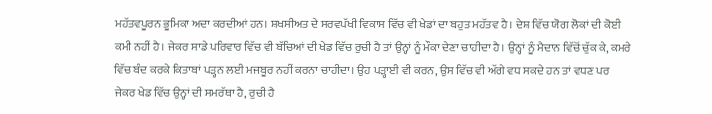ਮਹੱਤਵਪੂਰਨ ਭੂਮਿਕਾ ਅਦਾ ਕਰਦੀਆਂ ਹਨ। ਸ਼ਖਸੀਅਤ ਦੇ ਸਰਵਪੱਖੀ ਵਿਕਾਸ ਵਿੱਚ ਵੀ ਖੇਡਾਂ ਦਾ ਬਹੁਤ ਮਹੱਤਵ ਹੈ। ਦੇਸ਼ ਵਿੱਚ ਯੋਗ ਲੋਕਾਂ ਦੀ ਕੋਈ ਕਮੀ ਨਹੀਂ ਹੈ। ਜੇਕਰ ਸਾਡੇ ਪਰਿਵਾਰ ਵਿੱਚ ਵੀ ਬੱਚਿਆਂ ਦੀ ਖੇਡ ਵਿੱਚ ਰੁਚੀ ਹੈ ਤਾਂ ਉਨ੍ਹਾਂ ਨੂੰ ਮੌਕਾ ਦੇਣਾ ਚਾਹੀਦਾ ਹੈ। ਉਨ੍ਹਾਂ ਨੂੰ ਮੈਦਾਨ ਵਿੱਚੋਂ ਚੁੱਕ ਕੇ, ਕਮਰੇ ਵਿੱਚ ਬੰਦ ਕਰਕੇ ਕਿਤਾਬਾਂ ਪੜ੍ਹਨ ਲਈ ਮਜਬੂਰ ਨਹੀਂ ਕਰਨਾ ਚਾਹੀਦਾ। ਉਹ ਪੜ੍ਹਾਈ ਵੀ ਕਰਨ, ਉਸ ਵਿੱਚ ਵੀ ਅੱਗੇ ਵਧ ਸਕਦੇ ਹਨ ਤਾਂ ਵਧਣ ਪਰ ਜੇਕਰ ਖੇਡ ਵਿੱਚ ਉਨ੍ਹਾਂ ਦੀ ਸਮਰੱਥਾ ਹੈ, ਰੁਚੀ ਹੈ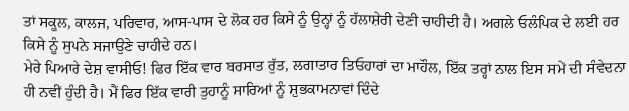ਤਾਂ ਸਕੂਲ, ਕਾਲਜ, ਪਰਿਵਾਰ, ਆਸ-ਪਾਸ ਦੇ ਲੋਕ ਹਰ ਕਿਸੇ ਨੂੰ ਉਨ੍ਹਾਂ ਨੂੰ ਹੱਲਾਸ਼ੇਰੀ ਦੇਣੀ ਚਾਹੀਦੀ ਹੈ। ਅਗਲੇ ਓਲੰਪਿਕ ਦੇ ਲਈ ਹਰ ਕਿਸੇ ਨੂੰ ਸੁਪਨੇ ਸਜਾਉਣੇ ਚਾਹੀਦੇ ਹਨ।
ਮੇਰੇ ਪਿਆਰੇ ਦੇਸ਼ ਵਾਸੀਓ! ਫਿਰ ਇੱਕ ਵਾਰ ਬਰਸਾਤ ਰੁੱਤ, ਲਗਾਤਾਰ ਤਿਓਹਾਰਾਂ ਦਾ ਮਾਹੌਲ, ਇੱਕ ਤਰ੍ਹਾਂ ਨਾਲ ਇਸ ਸਮੇਂ ਦੀ ਸੰਵੇਦਨਾ ਹੀ ਨਵੀਂ ਹੁੰਦੀ ਹੈ। ਮੈਂ ਫਿਰ ਇੱਕ ਵਾਰੀ ਤੁਹਾਨੂੰ ਸਾਰਿਆਂ ਨੂੰ ਸ਼ੁਭਕਾਮਨਾਵਾਂ ਦਿੰਦੇ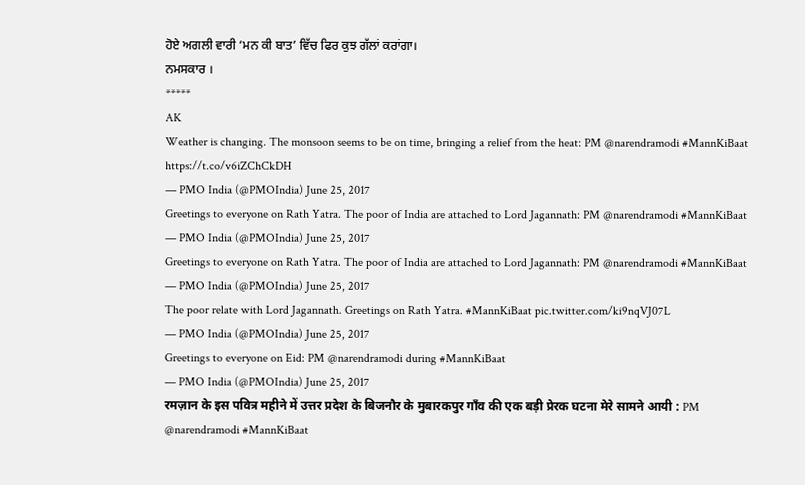ਹੋਏ ਅਗਲੀ ਵਾਰੀ ‘ਮਨ ਕੀ ਬਾਤ’ ਵਿੱਚ ਫਿਰ ਕੁਝ ਗੱਲਾਂ ਕਰਾਂਗਾ।
ਨਮਸਕਾਰ ।
*****
AK
Weather is changing. The monsoon seems to be on time, bringing a relief from the heat: PM @narendramodi #MannKiBaat https://t.co/v6iZChCkDH
— PMO India (@PMOIndia) June 25, 2017
Greetings to everyone on Rath Yatra. The poor of India are attached to Lord Jagannath: PM @narendramodi #MannKiBaat
— PMO India (@PMOIndia) June 25, 2017
Greetings to everyone on Rath Yatra. The poor of India are attached to Lord Jagannath: PM @narendramodi #MannKiBaat
— PMO India (@PMOIndia) June 25, 2017
The poor relate with Lord Jagannath. Greetings on Rath Yatra. #MannKiBaat pic.twitter.com/ki9nqVJ07L
— PMO India (@PMOIndia) June 25, 2017
Greetings to everyone on Eid: PM @narendramodi during #MannKiBaat
— PMO India (@PMOIndia) June 25, 2017
रमज़ान के इस पवित्र महीने में उत्तर प्रदेश के बिजनौर के मुबारकपुर गाँव की एक बड़ी प्रेरक घटना मेरे सामने आयी : PM @narendramodi #MannKiBaat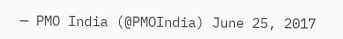— PMO India (@PMOIndia) June 25, 2017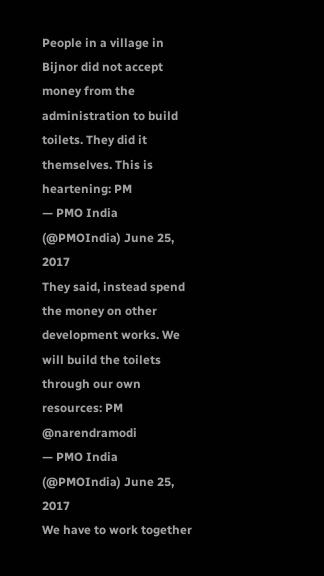People in a village in Bijnor did not accept money from the administration to build toilets. They did it themselves. This is heartening: PM
— PMO India (@PMOIndia) June 25, 2017
They said, instead spend the money on other development works. We will build the toilets through our own resources: PM @narendramodi
— PMO India (@PMOIndia) June 25, 2017
We have to work together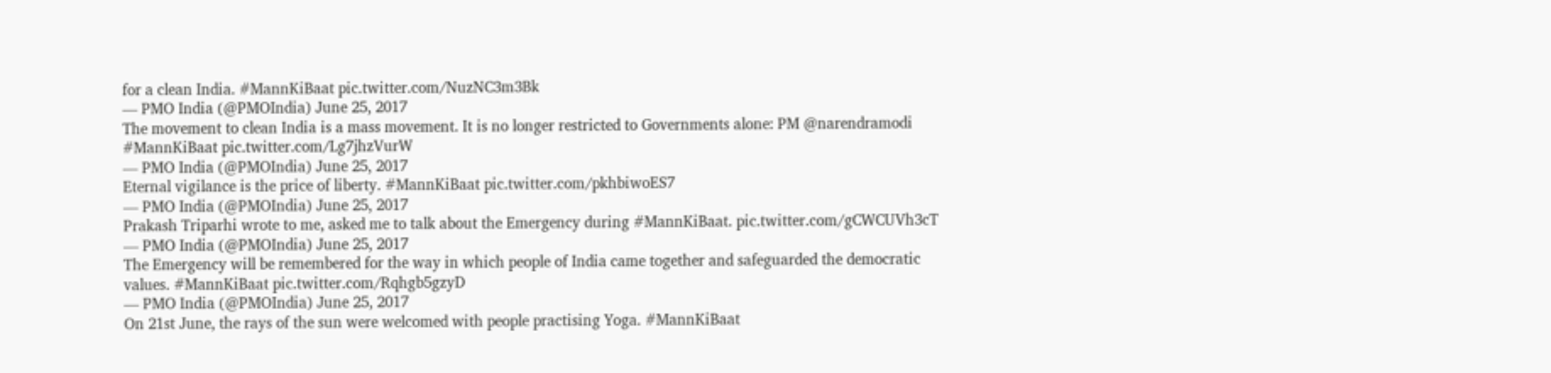for a clean India. #MannKiBaat pic.twitter.com/NuzNC3m3Bk
— PMO India (@PMOIndia) June 25, 2017
The movement to clean India is a mass movement. It is no longer restricted to Governments alone: PM @narendramodi #MannKiBaat pic.twitter.com/Lg7jhzVurW
— PMO India (@PMOIndia) June 25, 2017
Eternal vigilance is the price of liberty. #MannKiBaat pic.twitter.com/pkhbiwoES7
— PMO India (@PMOIndia) June 25, 2017
Prakash Triparhi wrote to me, asked me to talk about the Emergency during #MannKiBaat. pic.twitter.com/gCWCUVh3cT
— PMO India (@PMOIndia) June 25, 2017
The Emergency will be remembered for the way in which people of India came together and safeguarded the democratic values. #MannKiBaat pic.twitter.com/Rqhgb5gzyD
— PMO India (@PMOIndia) June 25, 2017
On 21st June, the rays of the sun were welcomed with people practising Yoga. #MannKiBaat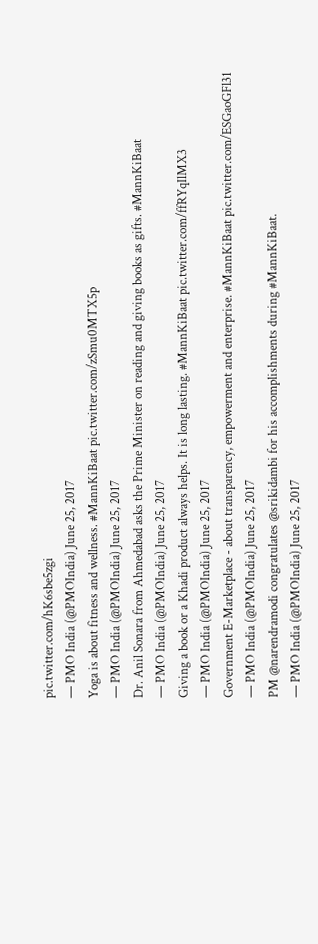pic.twitter.com/hK6sbe5zgi
— PMO India (@PMOIndia) June 25, 2017
Yoga is about fitness and wellness. #MannKiBaat pic.twitter.com/zSmu0MTX5p
— PMO India (@PMOIndia) June 25, 2017
Dr. Anil Sonara from Ahmedabad asks the Prime Minister on reading and giving books as gifts. #MannKiBaat
— PMO India (@PMOIndia) June 25, 2017
Giving a book or a Khadi product always helps. It is long lasting. #MannKiBaat pic.twitter.com/ffRYqIlMX3
— PMO India (@PMOIndia) June 25, 2017
Government E-Marketplace - about transparency, empowerment and enterprise. #MannKiBaat pic.twitter.com/ESGaoGFl31
— PMO India (@PMOIndia) June 25, 2017
PM @narendramodi congratulates @srikidambi for his accomplishments during #MannKiBaat.
— PMO India (@PMOIndia) June 25, 2017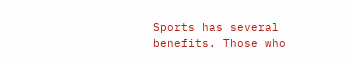Sports has several benefits. Those who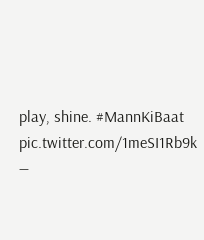play, shine. #MannKiBaat pic.twitter.com/1meSI1Rb9k
—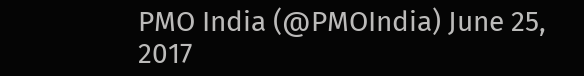PMO India (@PMOIndia) June 25, 2017